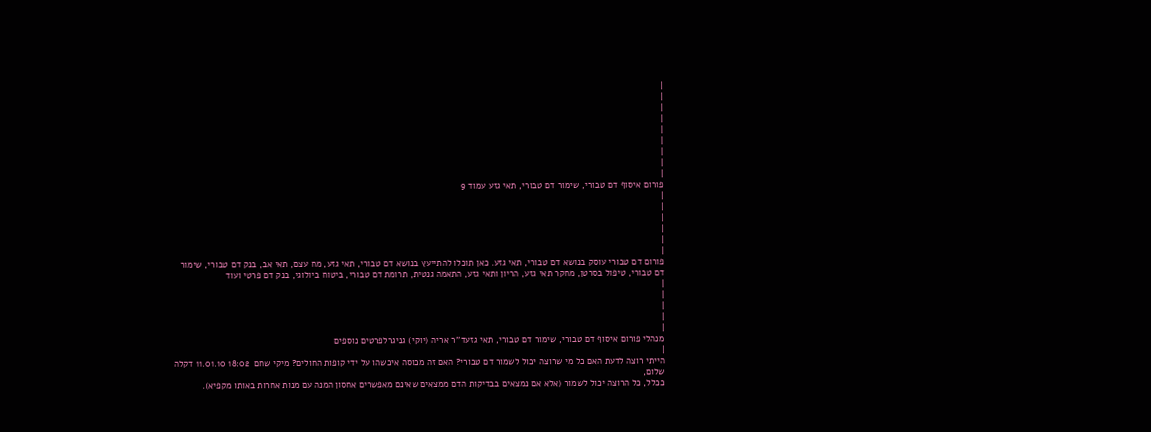|
|
|
|
|
|
|
|
|
פורום איסוף דם טבורי, שימור דם טבורי, תאי גזע עמוד 9
|
|
|
|
|
|
פורום דם טבורי עוסק בנושא דם טבורי, תאי גזע. כאן תוכלו להתייעץ בנושא דם טבורי, תאי גזע, מח עצם, תאי אב, בנק דם טבורי, שימור דם טבורי, טיפול בסרטן, מחקר תאי גזע, הריון ותאי גזע, התאמה גנטית, תרומת דם טבורי, ביטוח ביולוגי, בנק דם פרטי ועוד
|
|
|
|
|
מנהלי פורום איסוף דם טבורי, שימור דם טבורי, תאי גזעד''ר אריה (יוקי) גניגרלפרטים נוספים
|
הייתי רוצה לדעת האם כל מי שרוצה יכול לשמור דם טבורי? האם זה מכוסה איכשהו על ידי קופות החולים? מיקי שחם  18:02 11.01.10 דקלה שלום,
ככלל, כל הרוצה יכול לשמור (אלא אם נמצאים בבדיקות הדם ממצאים שאינם מאפשרים אחסון המנה עם מנות אחרות באותו מקפיא).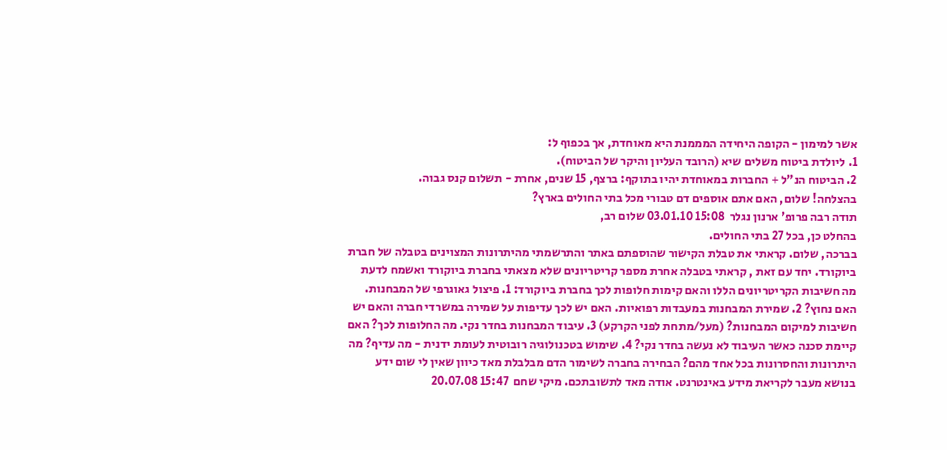אשר למימון - הקופה היחידה המממנת היא מאוחדת, אך בכפוף ל:
1. ליולדת ביטוח משלים שיא (הרובד העליון והיקר של הביטוח).
2. הביטוח הנ"ל + החברות במאוחדת יהיו בתוקף: ברצף, 15 שנים, אחרת - תשלום קנס גבוה.
בהצלחה! שלום, האם אתם אוספים דם טבורי מכל בתי החולים בארץ?
תודה רבה פרופ' ארנון נגלר  15:08 03.01.10 שלום רב,
בהחלט כן, בכל 27 בתי החולים.
בברכה, שלום. קראתי את טבלת הקישור שהוספתם באתר והתרשמתי מהיתרונות המצוינים בטבלה של חברת ביוקורד. יחד עם זאת , קראתי בטבלה אחרת מספר קריטריונים שלא מצאתי בחברת ביוקורד ואשמח לדעת מה חשיבות הקריטריונים הללו והאם קימות חלופות לכך בחברת ביוקורד: 1. פיצול גאוגרפי של המבחנות. האם נחוץ? 2. שמירת המבחנות במעבדות רפואיות. האם יש לכך עדיפות על שמירה במשרדי חברה והאם יש חשיבות למיקום המבחנות? (מעל/מתחת לפני הקרקע) 3. עיבוד המבחנות בחדר נקי. מה החלופות לכך? האם קיימת סכנה כאשר העיבוד לא נעשה בחדר נקי? 4. שימוש בטכנולוגיה רובוטית לעומת ידנית - מה עדיף? מה היתרונות והחסרונות בכל אחד מהם? הבחירה בחברה לשימור הדם מבלבלת מאד כיוון שאין לי שום ידע בנושא מעבר לקריאת מידע באינטרנט. אודה מאד לתשובתכם. מיקי שחם  15:47 20.07.08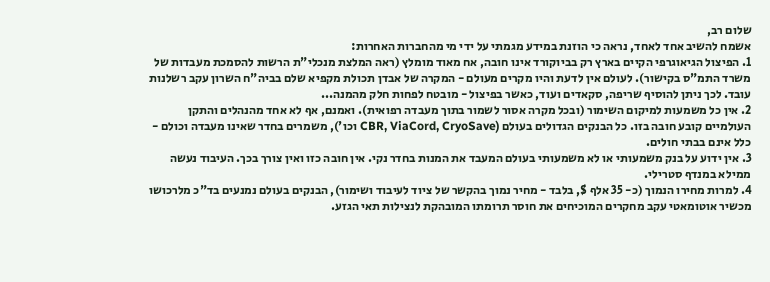שלום רב,
אשמח להשיב אחד לאחד, נראה כי הוזנת במידע מגמתי על ידי מי מהחברות האחרות:
1. הפיצול הגיאוגרפי הקיים בארץ רק בביוקורד אינו חובה, אח מאוד מומלץ (ראה המלצת מנכלי"ת הרשות להסמכת מעבדות של משרד התמ"ס בקישור). לעולם אין לדעת והיו מקרים מעולם - המקרה של אבדן תכולת מקפיא שלם בביה"ח השרון עקב רשלנות עובד. לכך ניתן להוסיף שריפה, סקאדים ועוד, כאשר בפיצול - מובטח לפחות חלק מהמנה...
2. אין כל משמעות למיקום השימור (ובכל מקרה אסור לשמור בתוך מעבדה רפואית). ואמנם, אף לא אחד מהנהלים והתקן העולמיים קובע חובה בזו. כל הבנקים הגדולים בעולם (CBR, ViaCord, CryoSave וכו'), משמרים בחדר שאינו מעבדה וכולם - כלל אינם בבתי חולים.
3. אין ידוע על בנק משמעותי או לא משמעותי בעולם המעבד את המנות בחדר נקי. אין חובה כזו ואין צורך בכך. העיבוד נעשה ממילא במנדף סטרילי.
4. למרות מחירו הנמוך (כ- 35 אלף $, בלבד - מחיר נמוך בהקשר של ציוד לעיבוד ושימור), הבנקים בעולם נמנעים בד"כ מלרכושו מכשיר אוטומאטי עקב מחקרים המוכיחים את חוסר תרומתו המובהקת לנצילות תאי הגזע.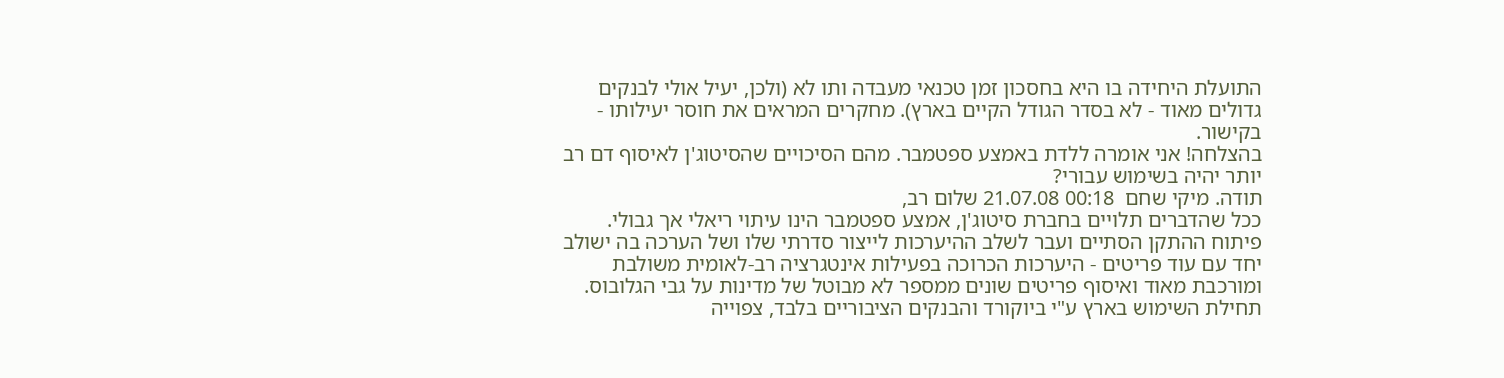התועלת היחידה בו היא בחסכון זמן טכנאי מעבדה ותו לא (ולכן, יעיל אולי לבנקים גדולים מאוד - לא בסדר הגודל הקיים בארץ). מחקרים המראים את חוסר יעילותו - בקישור.
בהצלחה! אני אומרה ללדת באמצע ספטמבר. מהם הסיכויים שהסיטוג'ן לאיסוף דם רב יותר יהיה בשימוש עבורי?
תודה. מיקי שחם  00:18 21.07.08 שלום רב,
ככל שהדברים תלויים בחברת סיטוג'ן, אמצע ספטמבר הינו עיתוי ריאלי אך גבולי.
פיתוח ההתקן הסתיים ועבר לשלב ההיערכות לייצור סדרתי שלו ושל הערכה בה ישולב יחד עם עוד פריטים - היערכות הכרוכה בפעילות אינטגרציה רב-לאומית משולבת ומורכבת מאוד ואיסוף פריטים שונים ממספר לא מבוטל של מדינות על גבי הגלובוס.
תחילת השימוש בארץ ע"י ביוקורד והבנקים הציבוריים בלבד, צפוייה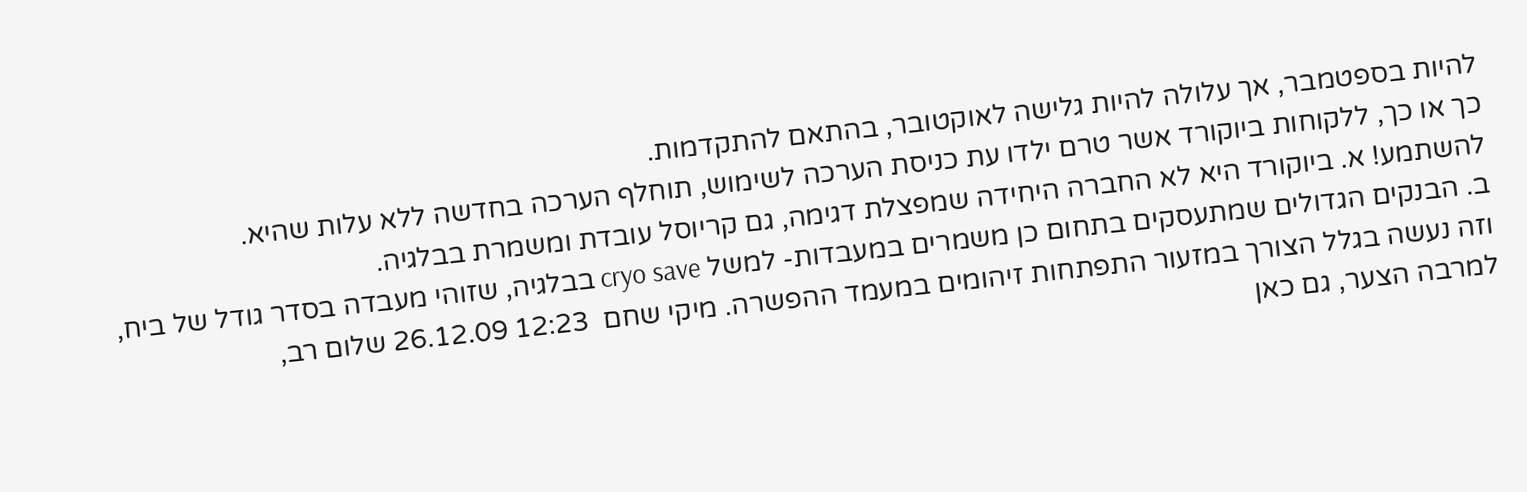להיות בספטמבר, אך עלולה להיות גלישה לאוקטובר, בהתאם להתקדמות.
כך או כך, ללקוחות ביוקורד אשר טרם ילדו עת כניסת הערכה לשימוש, תוחלף הערכה בחדשה ללא עלות שהיא.
להשתמע! א. ביוקורד היא לא החברה היחידה שמפצלת דגימה, גם קריוסל עובדת ומשמרת בבלגיה.
ב. הבנקים הגדולים שמתעסקים בתחום כן משמרים במעבדות- למשל cryo save בבלגיה, שזוהי מעבדה בסדר גודל של ביח, וזה נעשה בגלל הצורך במזעור התפתחות זיהומים במעמד ההפשרה. מיקי שחם  12:23 26.12.09 שלום רב,
למרבה הצער, גם כאן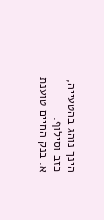הינך נוהג בהטעייה, כזב וסילוף.
א. בנק החיים טוענת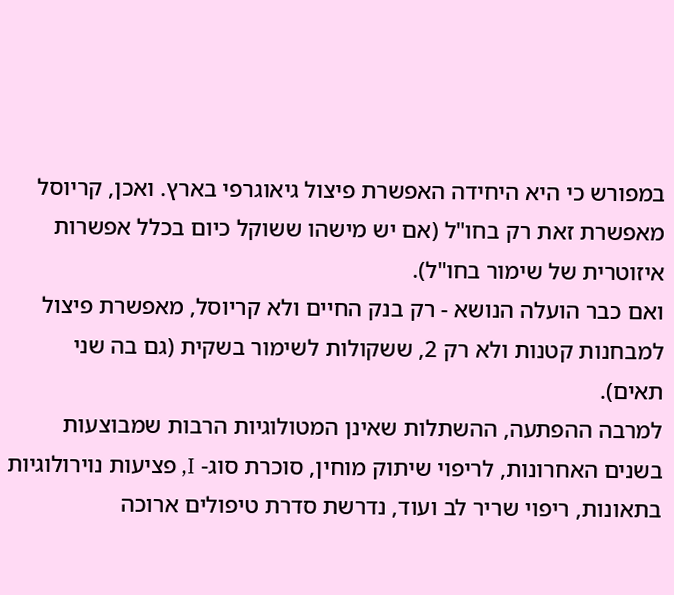במפורש כי היא היחידה האפשרת פיצול גיאוגרפי בארץ. ואכן, קריוסל מאפשרת זאת רק בחו"ל (אם יש מישהו ששוקל כיום בכלל אפשרות איזוטרית של שימור בחו"ל).
ואם כבר הועלה הנושא - רק בנק החיים ולא קריוסל, מאפשרת פיצול למבחנות קטנות ולא רק 2, ששקולות לשימור בשקית (גם בה שני תאים).
למרבה ההפתעה, ההשתלות שאינן המטולוגיות הרבות שמבוצעות בשנים האחרונות, לריפוי שיתוק מוחין, סוכרת סוג- I, פציעות נוירולוגיות בתאונות, ריפוי שריר לב ועוד, נדרשת סדרת טיפולים ארוכה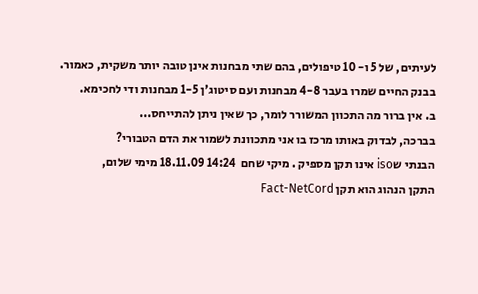לעיתים, של 5 ו- 10 טיפולים, בהם שתי מבחנות אינן טובה יותר משקית, כאמור.
בבנק החיים שמרו בעבר 4-8 מבחנות ועם סיטוג'ן 1-5 מבחנות ודי לחכימא.
ב. אין ברור מה התכוון המשורר לומר, כך שאין ניתן להתייחס...
בברכה, לבדוק באותו מרכז בו אני מתכוונת לשמור את הדם הטבורי?
הבנתי שiso אינו תקן מספיק . מיקי שחם  14:24 18.11.09 מימי שלום,
התקן הנהוג הוא תקן Fact-NetCord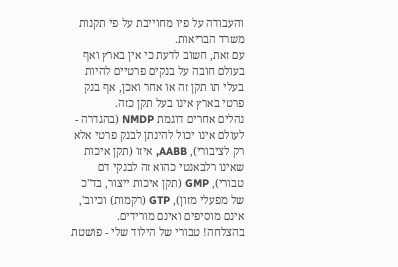והעבודה על פיו מחוייבת על פי תקנות משרד הבריאות.
עם זאת, חשוב לדעת כי אין בארץ ואף בעולם חובה על בנקים פרטיים להיות בעלי תו תקן זה או אחר ואכן, אף בנק פרטי בארץ אינו בעל תקן כזה.
נהלים אחרים דוגמת NMDP (בהגדרה - לעולם אינו יכול להינתן לבנק פרטי אלא רק לציבורי), AABB, איזו (תקן איכות שאינו רלבאנטי כהוא זה לבנקי דם טבורי), GMP (תקן איכות ייצור, בד"כ של מפעלי מזון), GTP (רקמות) וכיוב', אינם מוסיפים ואינם מורידים.
בהצלחה! טבורי של הילוד שלי - פושטת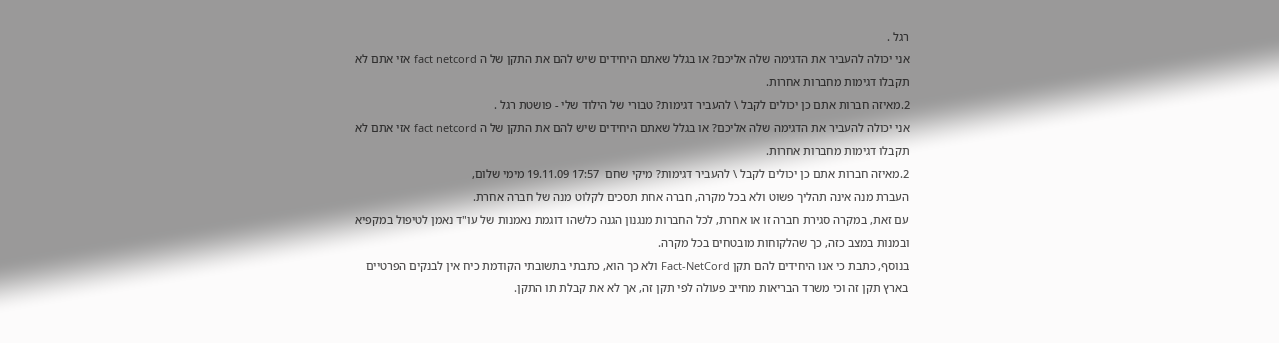רגל .
אני יכולה להעביר את הדגימה שלה אליכם? או בגלל שאתם היחידים שיש להם את התקן של ה fact netcord אזי אתם לא תקבלו דגימות מחברות אחרות.
2.מאיזה חברות אתם כן יכולים לקבל \ להעביר דגימות? טבורי של הילוד שלי - פושטת רגל .
אני יכולה להעביר את הדגימה שלה אליכם? או בגלל שאתם היחידים שיש להם את התקן של ה fact netcord אזי אתם לא תקבלו דגימות מחברות אחרות.
2.מאיזה חברות אתם כן יכולים לקבל \ להעביר דגימות? מיקי שחם  17:57 19.11.09 מימי שלום,
העברת מנה אינה תהליך פשוט ולא בכל מקרה, חברה אחת תסכים לקלוט מנה של חברה אחרת.
עם זאת, במקרה סגירת חברה זו או אחרת, לכל החברות מנגנון הגנה כלשהו דוגמת נאמנות של עו"ד נאמן לטיפול במקפיא ובמנות במצב כזה, כך שהלקוחות מובטחים בכל מקרה.
בנוסף, כתבת כי אנו היחידים להם תקן Fact-NetCord ולא כך הוא, כתבתי בתשובתי הקודמת כיח אין לבנקים הפרטיים בארץ תקן זה וכי משרד הבריאות מחייב פעולה לפי תקן זה, אך לא את קבלת תו התקן.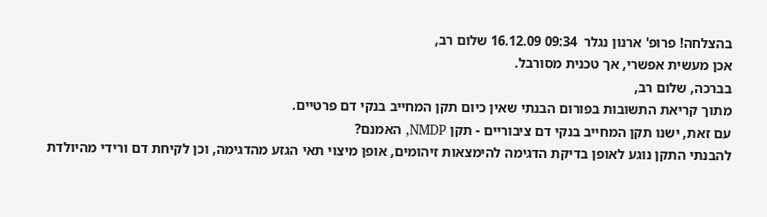בהצלחה! פרופ' ארנון נגלר  09:34 16.12.09 שלום רב,
אכן מעשית אפשרי, אך טכנית מסורבל.
בברכה, שלום רב,
מתוך קריאת התשובות בפורום הבנתי שאין כיום תקן המחייב בנקי דם פרטיים.
עם זאת, ישנו תקן המחייב בנקי דם ציבוריים - תקן NMDP, האמנם?
להבנתי התקן נוגע לאופן בדיקת הדגימה להימצאות זיהומים, אופן מיצוי תאי הגזע מהדגימה, וכן לקיחת דם ורידי מהיולדת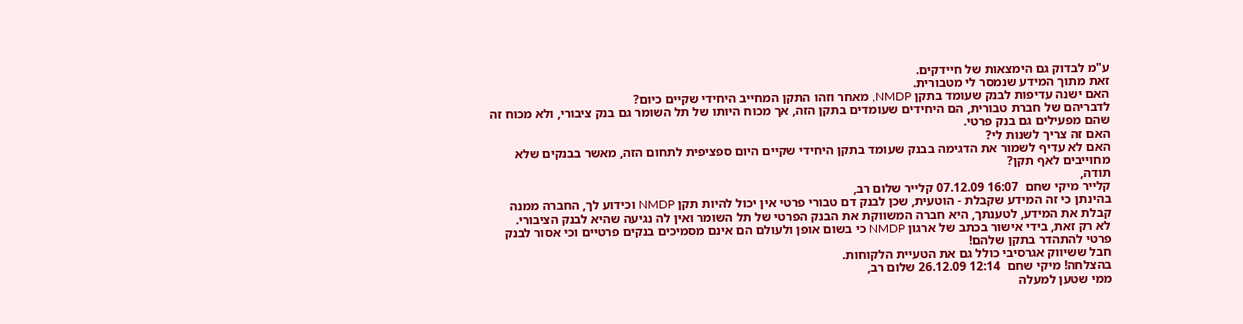ע"מ לבדוק גם הימצאות של חיידקים.
זאת מתוך המידע שנמסר לי מטבורית.
האם ישנה עדיפות לבנק שעומד בתקן NMDP, מאחר וזהו התקן המחייב היחידי שקיים כיום?
לדבריהם של חברת טבורית, הם היחידים שעומדים בתקן הזה, אך מכוח היותו של תל השומר גם בנק ציבורי, ולא מכוח זה שהם מפעילים גם בנק פרטי.
האם זה צריך לשנות לי?
האם לא עדיף לשמור את הדגימה בבנק שעומד בתקן היחידי שקיים היום ספציפית לתחום הזה, מאשר בבנקים שלא מחוייבים לאף תקן?
תודה,
קלייר מיקי שחם  16:07 07.12.09 קלייר שלום רב,
בהינתן כי זה המידע שקבלת - הוטעית, שכן לבנק דם טבורי פרטי אין יכול להיות תקן NMDP וכידוע לך, החברה ממנה קבלת את המידע, לטענתך, היא חברה המשווקת את הבנק הפרטי של תל השומר ואין לה נגיעה שהיא לבנק הציבורי.
לא רק זאת, בידי אישור בכתב של ארגון NMDP כי בשום אופן ולעולם הם אינם מסמיכים בנקים פרטיים וכי אסור לבנק פרטי להתהדר בתקן שלהם!
חבל ששיווק אגרסיבי כולל גם את הטעיית הלקוחות.
בהצלחה! מיקי שחם  12:14 26.12.09 שלום רב,
ממי שטען למעלה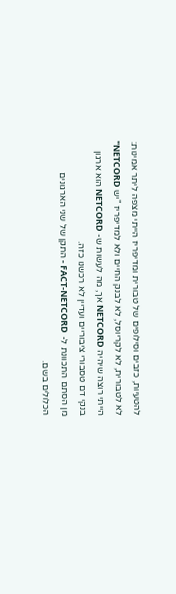להטעיות, כזבים וסילופים של טבורית ומדיפריז הייתי מצפה ליתר אמינות:
לא לטבורית, לא לקריוסל, לא לבנק החיים ולא למדיפריז "יש NETCORD"
הייתי רוצה שיהיה NETCORD אך, מה לעשות ש- NETCORD הוא ארגון בנקי דם טסבורי ציבוריים ועדיין לא רכשנו כזה.
מן הסתם התכוונת ל- FACT-NETCORD - התקן של שני הארגונים הכלולים בשם.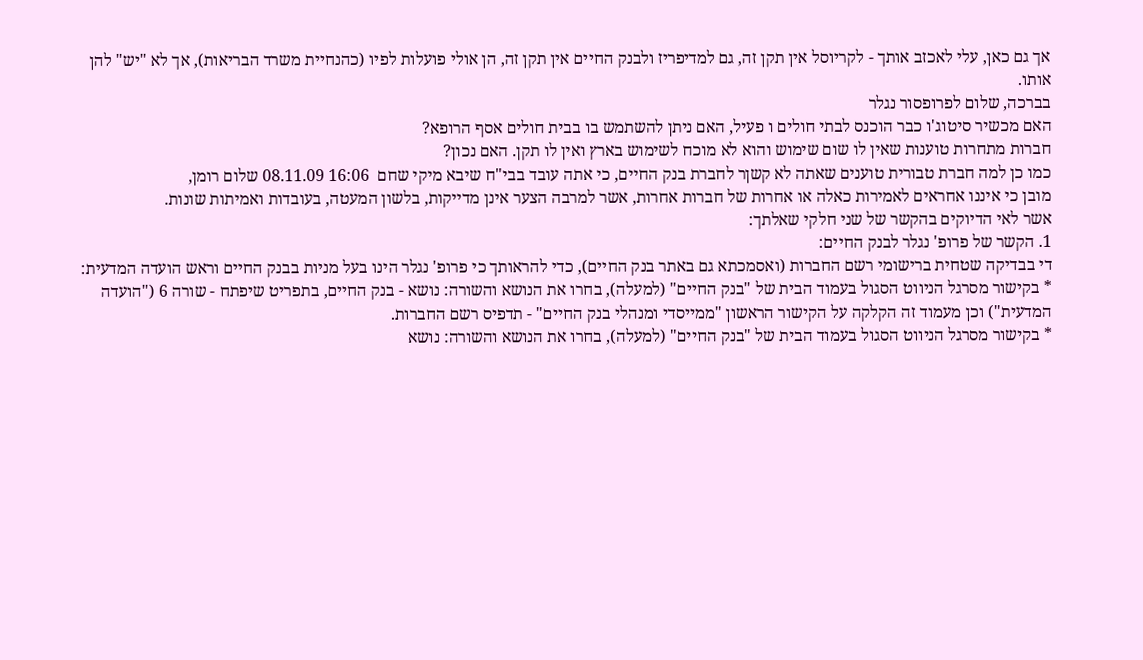אך גם כאן, עלי לאכזב אותך - לקריוסל אין תקן זה, גם למדיפריז ולבנק החיים אין תקן זה, הן אולי פועלות לפיו (כהנחיית משרד הבריאות), אך לא "יש" להן אותו.
בברכה, שלום לפרופסור נגלר
האם מכשיר סיטוג'ו כבר הוכנס לבתי חולים ו פעיל, האם ניתן להשתמש בו בבית חולים אסף הרופא?
חברות מתחרות טוענות שאין לו שום שימוש והוא לא מוכח לשימוש בארץ ואין לו תקן. האם נכון?
כמו כן למה חברת טבורית טוענים שאתה לא קשןר לחברת בנק החיים, כי אתה עובד בבי"ח שיבא מיקי שחם  16:06 08.11.09 שלום רומן,
מובן כי איננו אחראים לאמירות כאלה או אחרות של חברות אחרות, אשר למרבה הצער אינן מדייקות, בלשון המעטה, בעובדות ואמיתות שונות.
אשר לאי הדיוקים בהקשר של שני חלקי שאלתך:
1. הקשר של פרופ' נגלר לבנק החיים:
די בבדיקה שטחית ברישומי רשם החברות (ואסמכתא גם באתר בנק החיים), כדי להראותך כי פרופ' נגלר הינו בעל מניות בבנק החיים וראש הועדה המדעית:
* בקישור מסרגל הניווט הסגול בעמוד הבית של "בנק החיים" (למעלה), בחרו את הנושא והשורה: נושא - בנק החיים, בתפריט שיפתח - שורה 6 ("הועדה המדעית") וכן מעמוד זה הקלקה על הקישור הראשון "ממייסדי ומנהלי בנק החיים" - תדפיס רשם החברות.
* בקישור מסרגל הניווט הסגול בעמוד הבית של "בנק החיים" (למעלה), בחרו את הנושא והשורה: נושא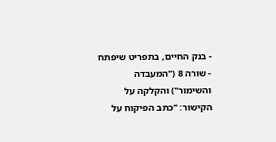- בנק החיים, בתפריט שיפתח - שורה 8 ("המעבדה והשימור") והקלקה על הקישור: "כתב הפיקוח על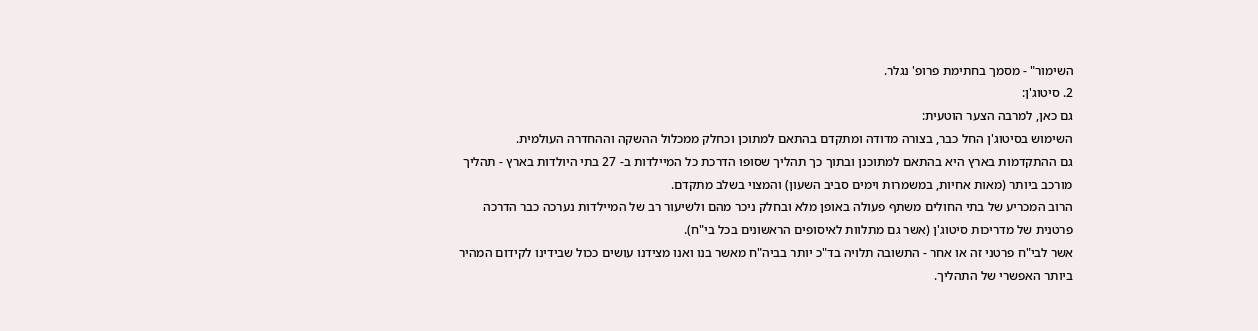השימור" - מסמך בחתימת פרופ' נגלר.
2. סיטוג'ן:
גם כאן, למרבה הצער הוטעית:
השימוש בסיטוג'ן החל כבר, בצורה מדודה ומתקדם בהתאם למתוכן וכחלק ממכלול ההשקה וההחדרה העולמית.
גם ההתקדמות בארץ היא בהתאם למתוכנן ובתוך כך תהליך שסופו הדרכת כל המיילדות ב- 27 בתי היולדות בארץ - תהליך מורכב ביותר (מאות אחיות, במשמרות וימים סביב השעון) והמצוי בשלב מתקדם.
הרוב המכריע של בתי החולים משתף פעולה באופן מלא ובחלק ניכר מהם ולשיעור רב של המיילדות נערכה כבר הדרכה פרטנית של מדריכות סיטוג'ן (אשר גם מתלוות לאיסופים הראשונים בכל בי"ח).
אשר לבי"ח פרטני זה או אחר - התשובה תלויה בד"כ יותר בביה"ח מאשר בנו ואנו מצידנו עושים ככול שבידינו לקידום המהיר ביותר האפשרי של התהליך.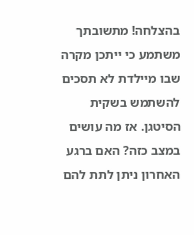בהצלחה! מתשובתך משתמע כי ייתכן מקרה שבו מיילדת לא תסכים להשתמש בשקית הסיטגן. אז מה עושים במצב כזה? האם ברגע האחרון ניתן לתת להם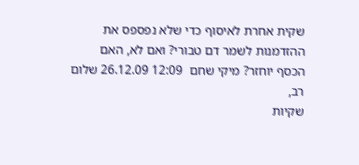שקית אחרת לאיסוף כדי שלא נפספס את ההזדמנות לשמר דם טבורי? ואם לא, האם הכסף יוחזר? מיקי שחם  12:09 26.12.09 שלום רב,
שקיות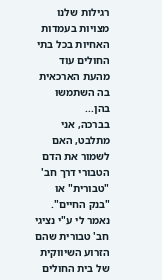רגילות שלנו מצויות בעמדות האחיות בכל בתי החולים עוד מהעת הארכאית בה השתמשו בהן...
בברכה, אני מתלבט, האם לשמור את הדם הטבורי דרך חב' "טבורית" או "בנק החיים". נאמר לי ע"י נציגי חב' טבורית שהם הזרוע השיווקית של בית החולים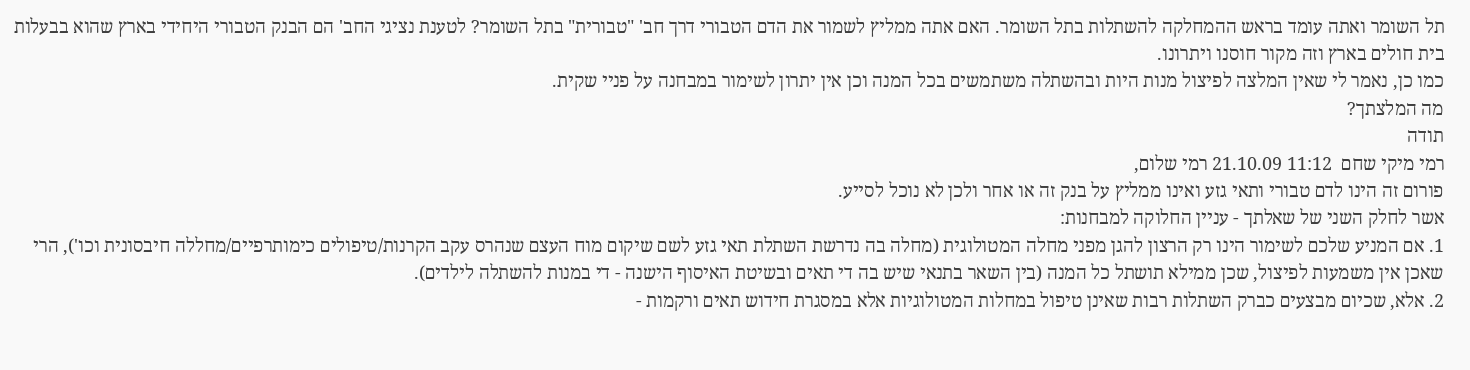תל השומר ואתה עומד בראש ההמחלקה להשתלות בתל השומר. האם אתה ממליץ לשמור את הדם הטבורי דרך חב' "טבורית" בתל השומר? לטענת נציגי החב' הם הבנק הטבורי היחידי בארץ שהוא בבעלות בית חולים בארץ וזה מקור חוסנו ויתרונו.
כמו כן, נאמר לי שאין המלצה לפיצול מנות היות ובהשתלה משתמשים בכל המנה וכן אין יתרון לשימור במבחנה על פניי שקית.
מה המלצתך?
תודה
רמי מיקי שחם  11:12 21.10.09 רמי שלום,
פורום זה הינו לדם טבורי ותאי גזע ואינו ממליץ על בנק זה או אחר ולכן לא נוכל לסייע.
אשר לחלק השני של שאלתך - עניין החלוקה למבחנות:
1. אם המניע שלכם לשימור הינו רק הרצון להגן מפני מחלה המטולוגית (מחלה בה נדרשת השתלת תאי גזע לשם שיקום מוח העצם שנהרס עקב הקרנות/טיפולים כימותרפיים/מחללה חיבסונית וכו'), הרי שאכן אין משמעות לפיצול, שכן ממילא תושתל כל המנה (בין השאר בתנאי שיש בה די תאים ובשיטת האיסוף הישנה - די במנות להשתלה לילדים).
2. אלא, שכיום מבצעים כברק השתלות רבות שאינן טיפול במחלות המטולוגיות אלא במסגרת חידוש תאים ורקמות -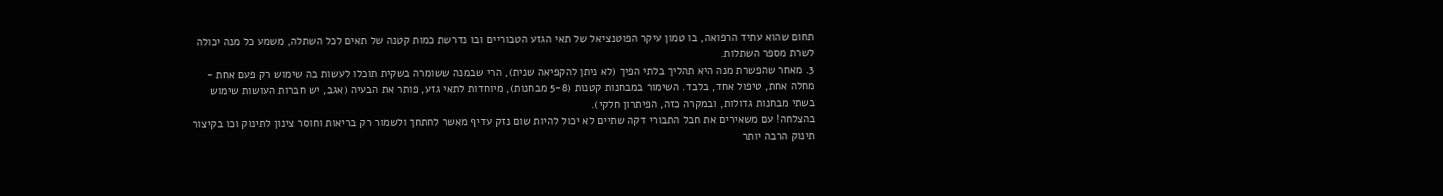תחום שהוא עתיד הרפואה, בו טמון עיקר הפוטנציאל של תאי הגזע הטבוריים ובו נדרשת כמות קטנה של תאים לכל השתלה, משמע כל מנה יכולה לשרת מספר השתלות.
3. מאחר שהפשרת מנה היא תהליך בלתי הפיך (לא ניתן להקפיאה שנית), הרי שבמנה ששומרה בשקית תוכלו לעשות בה שימוש רק פעם אחת - מחלה אחת, טיפול אחד, בלבד. השימור במבחנות קטנות (5-8 מבחנות), מיוחדות לתאי גזע, פותר את הבעיה (אגב, יש חברות העושות שימוש בשתי מבחנות גדולות, ובמקרה כזה, הפיתרון חלקי).
בהצלחה! עם משאירים את חבל התבורי דקה שתיים לא יכול להיות שום נזק עדיף מאשר לחתחך ולשמור רק בריאות וחוסר צינון לתינוק וכו בקיצור תינוק הרבה יותר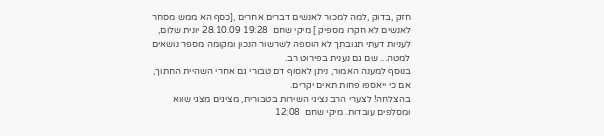חזק ,בדוק ,למה למכור לאנשים דברים אחרים ,[כסף הא ממש מסחר לאנשים לא חקרו מספיק ] מיקי שחם  19:28 28.10.09 יונית שלום,
לעניות דעתי תגובתך לא הוספה לשרשור הנכון ומקומה מספר נושאים למטה... שם גם נענית בפירוט רב.
בנוסף למענה האמור, ניתן לאסוף דם טבורי גם אחרי השהיית החתוך, אם כי ייאספו פחות תאים יקרים.
בהצלחה! לצערי הרב נציגי השירות בטבורית, מציגים מצגי שווא ומסלפים עובדות. מיקי שחם  12:08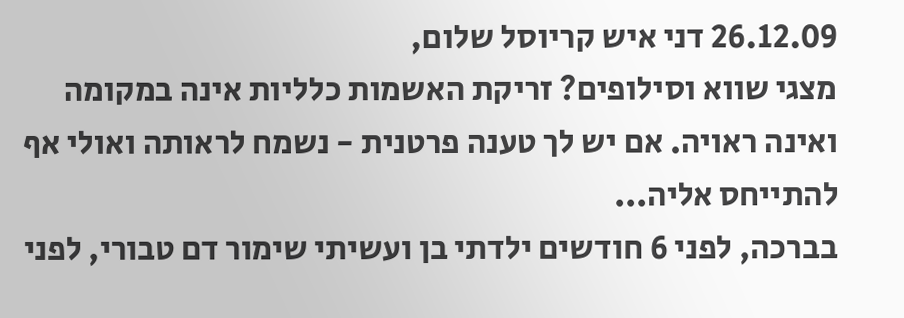26.12.09 דני איש קריוסל שלום,
מצגי שווא וסילופים? זריקת האשמות כלליות אינה במקומה ואינה ראויה. אם יש לך טענה פרטנית - נשמח לראותה ואולי אף להתייחס אליה...
בברכה, לפני 6 חודשים ילדתי בן ועשיתי שימור דם טבורי, לפני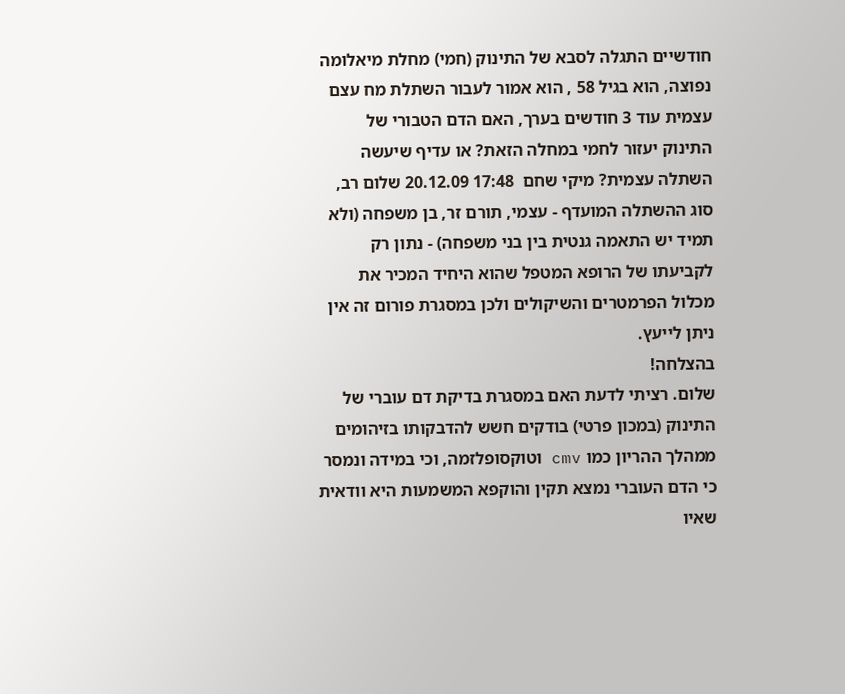חודשיים התגלה לסבא של התינוק (חמי) מחלת מיאלומה נפוצה, הוא בגיל 58 , הוא אמור לעבור השתלת מח עצם עצמית עוד 3 חודשים בערך, האם הדם הטבורי של התינוק יעזור לחמי במחלה הזאת? או עדיף שיעשה השתלה עצמית? מיקי שחם  17:48 20.12.09 שלום רב,
סוג ההשתלה המועדף - עצמי, תורם זר, בן משפחה (ולא תמיד יש התאמה גנטית בין בני משפחה) - נתון רק לקביעתו של הרופא המטפל שהוא היחיד המכיר את מכלול הפרמטרים והשיקולים ולכן במסגרת פורום זה אין ניתן לייעץ.
בהצלחה!
שלום. רציתי לדעת האם במסגרת בדיקת דם עוברי של התינוק (במכון פרטי) בודקים חשש להדבקותו בזיהומים ממהלך ההריון כמו cmv וטוקסופלזמה, וכי במידה ונמסר כי הדם העוברי נמצא תקין והוקפא המשמעות היא וודאית שאיו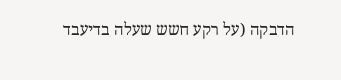הדבקה (על רקע חשש שעלה בדיעבד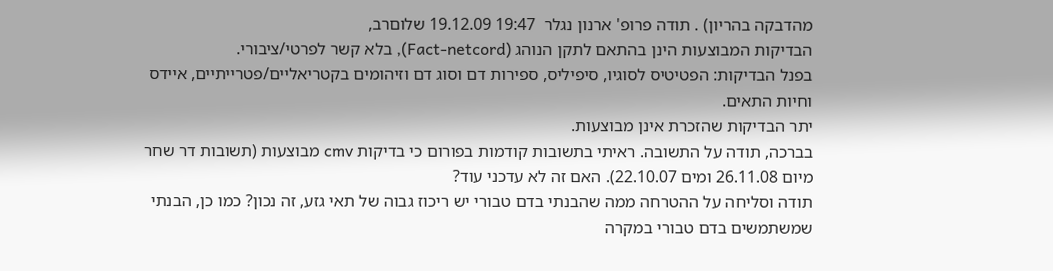מהדבקה בהריון) . תודה פרופ' ארנון נגלר  19:47 19.12.09 שלוםרב,
הבדיקות המבוצעות הינן בהתאם לתקן הנוהג (Fact-netcord), בלא קשר לפרטי/ציבורי.
בפנל הבדיקות: הפטיטיס לסוגיו, סיפיליס, ספירות דם וסוג דם וזיהומים בקטריאליים/פטרייתיים, איידס וחיות התאים.
יתר הבדיקות שהזכרת אינן מבוצעות.
בברכה, תודה על התשובה. ראיתי בתשובות קודמות בפורום כי בדיקות cmv מבוצעות (תשובות דר שחר מיום 26.11.08 ומים 22.10.07). האם זה לא עדכני עוד?
תודה וסליחה על ההטרחה ממה שהבנתי בדם טבורי יש ריכוז גבוה של תאי גזע, זה נכון? כמו כן, הבנתי שמשתמשים בדם טבורי במקרה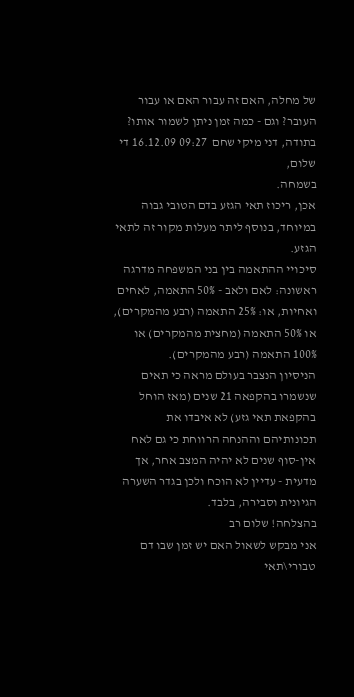של מחלה, האם זה עבור האם או עבור העובר? וגם - כמה זמן ניתן לשמור אותו?
בתודה, דני מיקי שחם  09:27 16.12.09 די שלום,
בשמחה.
אכן, ריכוז תאי הגזע בדם הטובי גבוה במיוחד, בנוסף ליתר מעלות מקור זה לתאי הגזע.
סיכויי ההתאמה בין בני המשפחה מדרגה ראשונה: לאם ולאב - 50% התאמה, לאחים ואחיות, או: 25% התאמה (רבע מהמקרים), או 50% התאמה (מחצית מהמקרים) או 100% התאמה (רבע מהמקרים).
הניסיון הנצבר בעולם מראה כי תאים שנשמרו בהקפאה 21 שנים (מאז הוחל בהקפאת תאי גזע) לא איבדו את תכונותיהם וההנחה הרווחת כי גם לאח אין-סוף שנים לא יהיה המצב אחר, אך מדעית - עדיין לא הוכח ולכן בגדר השערה הגיונית וסבירה, בלבד.
בהצלחה! שלום רב
אני מבקש לשאול האם יש זמן שבו דם טבורי\תאי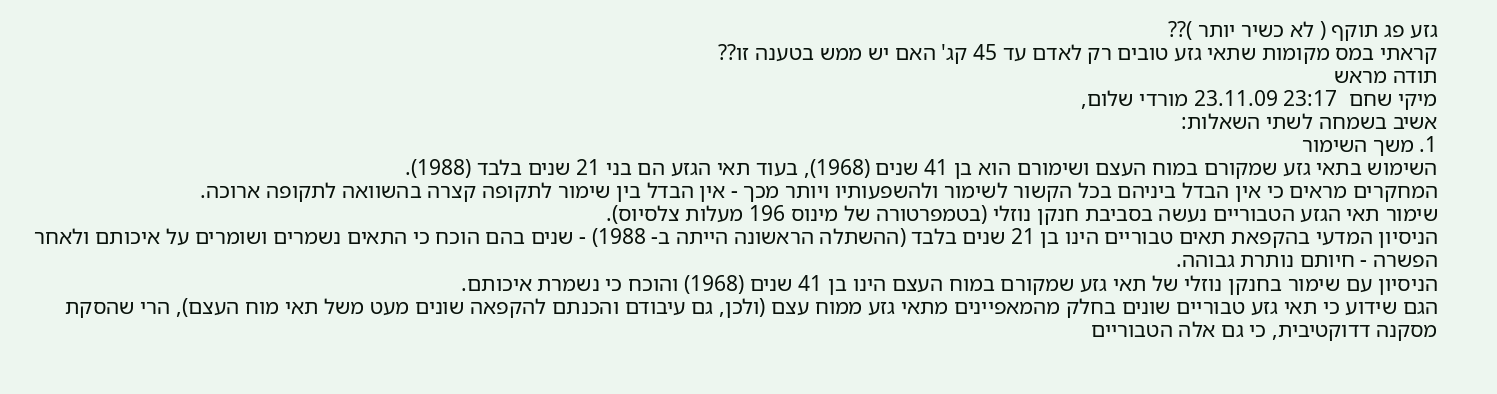גזע פג תוקף ( לא כשיר יותר )??
קראתי במס מקומות שתאי גזע טובים רק לאדם עד 45 קג' האם יש ממש בטענה זו??
תודה מראש
מיקי שחם  23:17 23.11.09 מורדי שלום,
אשיב בשמחה לשתי השאלות:
1. משך השימור
השימוש בתאי גזע שמקורם במוח העצם ושימורם הוא בן 41 שנים (1968), בעוד תאי הגזע הם בני 21 שנים בלבד (1988).
המחקרים מראים כי אין הבדל ביניהם בכל הקשור לשימור ולהשפעותיו ויותר מכך - אין הבדל בין שימור לתקופה קצרה בהשוואה לתקופה ארוכה.
שימור תאי הגזע הטבוריים נעשה בסביבת חנקן נוזלי (בטמפרטורה של מינוס 196 מעלות צלסיוס).
הניסיון המדעי בהקפאת תאים טבוריים הינו בן 21 שנים בלבד (ההשתלה הראשונה הייתה ב- 1988) - שנים בהם הוכח כי התאים נשמרים ושומרים על איכותם ולאחר הפשרה - חיותם נותרת גבוהה.
הניסיון עם שימור בחנקן נוזלי של תאי גזע שמקורם במוח העצם הינו בן 41 שנים (1968) והוכח כי נשמרת איכותם.
הגם שידוע כי תאי גזע טבוריים שונים בחלק מהמאפיינים מתאי גזע ממוח עצם (ולכן, גם עיבודם והכנתם להקפאה שונים מעט משל תאי מוח העצם), הרי שהסקת מסקנה דדוקטיבית, כי גם אלה הטבוריים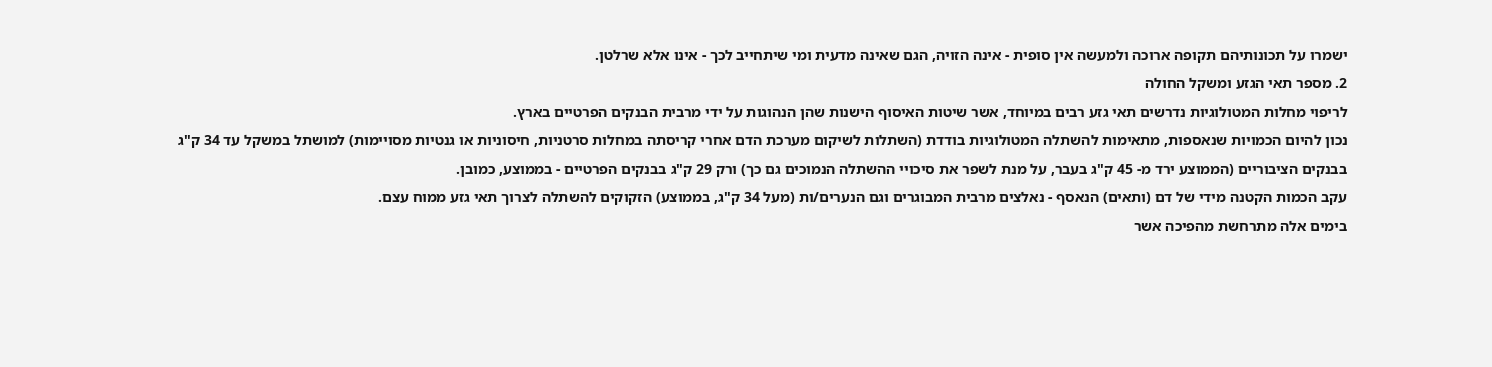ישמרו על תכונותיהם תקופה ארוכה ולמעשה אין סופית - אינה הזויה, הגם שאינה מדעית ומי שיתחייב לכך - אינו אלא שרלטן.
2. מספר תאי הגזע ומשקל החולה
לריפוי מחלות המטולוגיות נדרשים תאי גזע רבים במיוחד, אשר שיטות האיסוף הישנות שהן הנהוגות על ידי מרבית הבנקים הפרטיים בארץ.
נכון להיום הכמויות שנאספות, מתאימות להשתלה המטולוגיות בודדת (השתלות לשיקום מערכת הדם אחרי קריסתה במחלות סרטניות, חיסוניות או גנטיות מסויימות) למושתל במשקל עד 34 ק"ג בבנקים הציבוריים (הממוצע ירד מ- 45 ק"ג בעבר, על מנת לשפר את סיכויי ההשתלה הנמוכים גם כך) ורק 29 ק"ג בבנקים הפרטיים - בממוצע, כמובן.
עקב הכמות הקטנה מידי של דם (ותאים) הנאסף - נאלצים מרבית המבוגרים וגם הנערים/ות (מעל 34 ק"ג, בממוצע) הזקוקים להשתלה לצרוך תאי גזע ממוח עצם.
בימים אלה מתרחשת מהפיכה אשר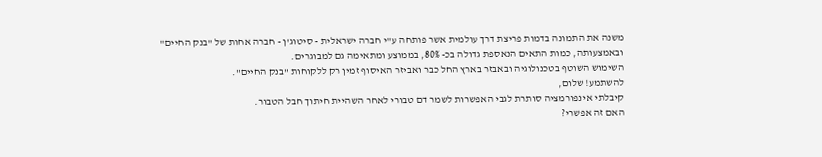משנה את התמונה בדמות פריצת דרך עולמית אשר פותחה ע"י חברה ישראלית - סיטוג'ן - חברה אחות של "בנק החיים" ובאמצעותה, כמות התאים הנאספת גדולה בכ- 80%, בממוצע ומתאימה גם למבוגרים.
השימוש השוטף בטכנולוגיה ובאבזר בארץ החל כבר ואביזר האיסוף זמין רק ללקוחות "בנק החיים".
להשתמע! שלום,
קיבלתי אינפורמציה סותרת לגבי האפשרות לשמר דם טבורי לאחר השהיית חיתוך חבל הטבור.
האם זה אפשרי?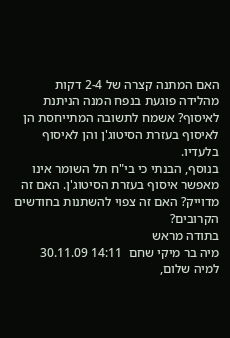האם המתנה קצרה של 2-4 דקות מהלידה פוגעת בנפח המנה הניתנת לאיסוף? אשמח לתשובה המתייחסת הן לאיסוף בעזרת הסיטוג'ן והן לאיסוף בלעדיו.
בנוסף, הבנתי כי בי"ח תל השומר אינו מאפשר איסוף בעזרת הסיטוג'ן. האם זה מדוייק? האם זה צפוי להשתנות בחודשים הקרובים?
בתודה מראש
מיה בר מיקי שחם  14:11 30.11.09 למיה שלום,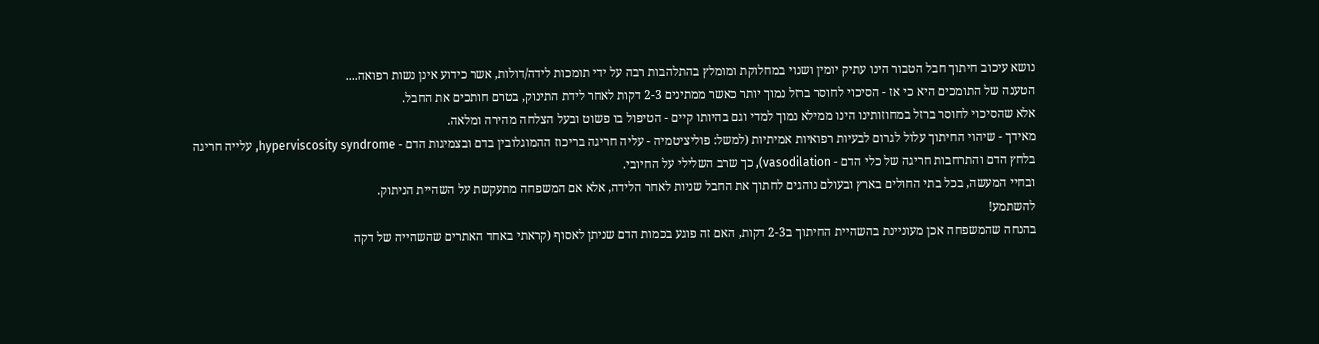נושא עיכוב חיתוך חבל הטבור הינו עתיק יומין ושנוי במחלוקת ומומלץ בהתלהבות רבה על ידי תומכות לידה/דולות, אשר כידוע אינן נשות רפואה....
הטענה של התומכים היא כי אז - הסיכוי לחוסר ברזל נמוך יותר כאשר ממתינים 2-3 דקות לאחר לידת התינוק, בטרם חותכים את החבל.
אלא שהסיכוי לחוסר ברזל במחוזותינו הינו ממילא נמוך למדי וגם בהיותו קיים - הטיפול בו פשוט ובעל הצלחה מהירה ומלאה.
מאידך - שיהוי החיתוך עלול לגרום לבעיות רפואיות אמיתיות (למשל: פוליציטמיה - עליה חריגה בריכוז ההמוגלובין בדם ובצמיגות הדם - hyperviscosity syndrome, עלייה חריגה בלחץ הדם והתרחבות חריגה של כלי הדם - vasodilation), כך שרב השלילי על החיובי.
ובחיי המעשה, בכל בתי החולים בארץ ובעולם נוהגים לחתוך את החבל שניות לאחר הלידה, אלא אם המשפחה מתעקשת על השהיית הניתוק.
להשתמע!
בהנחה שהמשפחה אכן מעוניינת בהשהיית החיתוך ב2-3 דקות, האם זה פוגע בכמות הדם שניתן לאסוף (קראתי באחד האתרים שהשהייה של דקה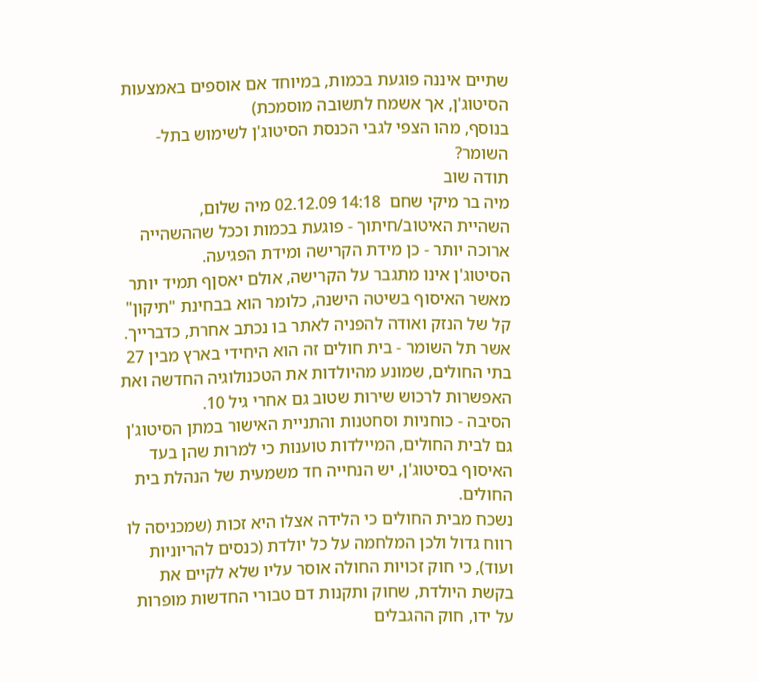שתיים איננה פוגעת בכמות, במיוחד אם אוספים באמצעות הסיטוג'ן, אך אשמח לתשובה מוסמכת)
בנוסף, מהו הצפי לגבי הכנסת הסיטוג'ן לשימוש בתל-השומר?
תודה שוב
מיה בר מיקי שחם  14:18 02.12.09 מיה שלום,
השהיית האיטוב/חיתוך - פוגעת בכמות וככל שההשהייה ארוכה יותר - כן מידת הקרישה ומידת הפגיעה.
הסיטוג'ן אינו מתגבר על הקרישה, אולם יאסןף תמיד יותר מאשר האיסוף בשיטה הישנה, כלומר הוא בבחינת "תיקון" קל של הנזק ואודה להפניה לאתר בו נכתב אחרת, כדברייך.
אשר תל השומר - בית חולים זה הוא היחידי בארץ מבין 27 בתי החולים, שמונע מהיולדות את הטכנולוגיה החדשה ואת האפשרות לרכוש שירות שטוב גם אחרי גיל 10.
הסיבה - כוחניות וסחטנות והתניית האישור במתן הסיטוג'ן גם לבית החולים, המיילדות טוענות כי למרות שהן בעד האיסוף בסיטוג'ן, יש הנחייה חד משמעית של הנהלת בית החולים.
נשכח מבית החולים כי הלידה אצלו היא זכות (שמכניסה לו רווח גדול ולכן המלחמה על כל יולדת (כנסים להריוניות ועוד), כי חוק זכויות החולה אוסר עליו שלא לקיים את בקשת היולדת, שחוק ותקנות דם טבורי החדשות מופרות על ידו, חוק ההגבלים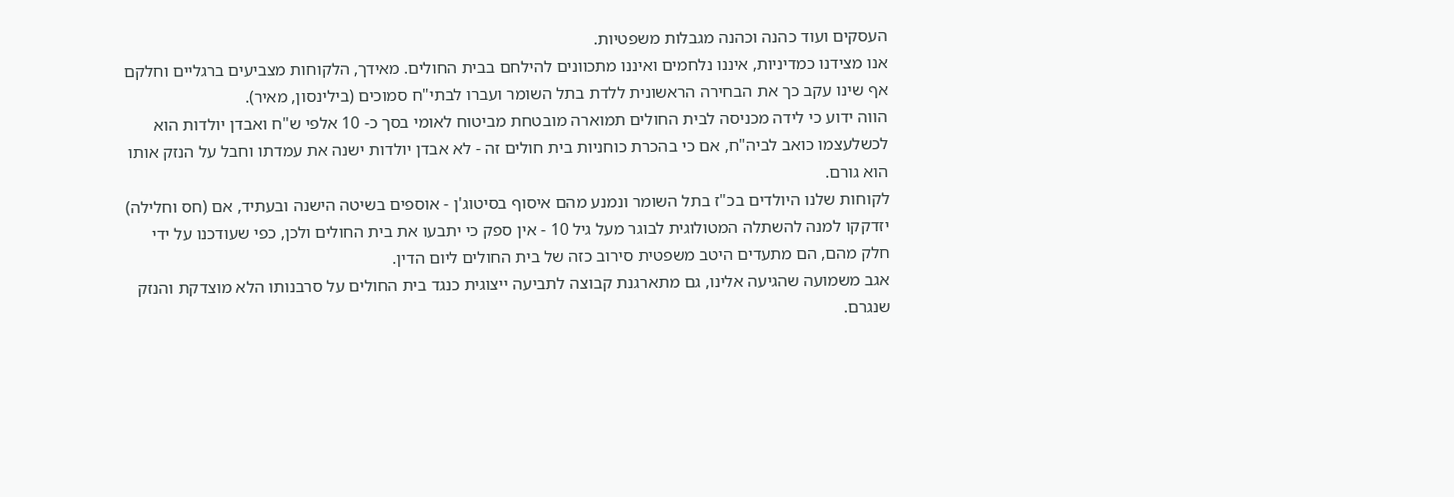העסקים ועוד כהנה וכהנה מגבלות משפטיות.
אנו מצידנו כמדיניות, איננו נלחמים ואיננו מתכוונים להילחם בבית החולים. מאידך, הלקוחות מצביעים ברגליים וחלקם אף שינו עקב כך את הבחירה הראשונית ללדת בתל השומר ועברו לבתי"ח סמוכים (בילינסון, מאיר).
הווה ידוע כי לידה מכניסה לבית החולים תמוארה מובטחת מביטוח לאומי בסך כ- 10 אלפי ש"ח ואבדן יולדות הוא לכשלעצמו כואב לביה"ח, אם כי בהכרת כוחניות בית חולים זה - לא אבדן יולדות ישנה את עמדתו וחבל על הנזק אותו הוא גורם.
לקוחות שלנו היולדים בכ"ז בתל השומר ונמנע מהם איסוף בסיטוג'ן - אוספים בשיטה הישנה ובעתיד, אם (חס וחלילה) יזדקקו למנה להשתלה המטולוגית לבוגר מעל גיל 10 - אין ספק כי יתבעו את בית החולים ולכן, כפי שעודכנו על ידי חלק מהם, הם מתעדים היטב משפטית סירוב כזה של בית החולים ליום הדין.
אגב משמועה שהגיעה אלינו, גם מתארגנת קבוצה לתביעה ייצוגית כנגד בית החולים על סרבנותו הלא מוצדקת והנזק שנגרם.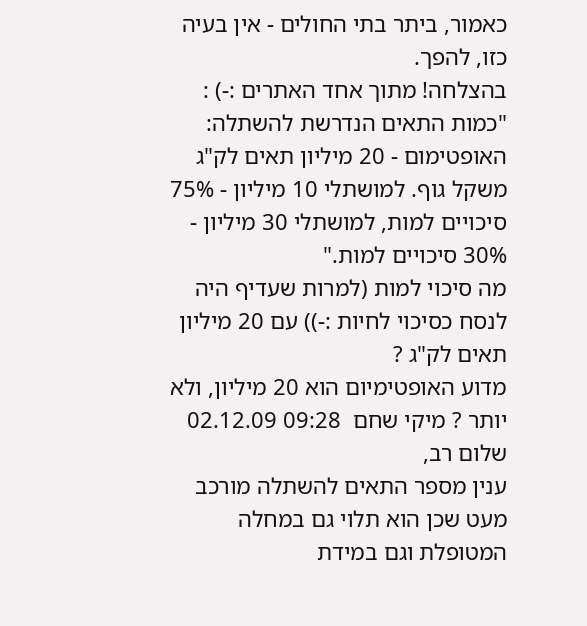כאמור, ביתר בתי החולים - אין בעיה כזו, להפך.
בהצלחה! מתוך אחד האתרים :-) :
"כמות התאים הנדרשת להשתלה: האופטימום - 20 מיליון תאים לק"ג משקל גוף. למושתלי 10 מיליון - 75% סיכויים למות, למושתלי 30 מיליון - 30% סיכויים למות."
מה סיכוי למות (למרות שעדיף היה לנסח כסיכוי לחיות :-)) עם 20 מיליון תאים לק"ג ?
מדוע האופטימיום הוא 20 מיליון, ולא יותר ? מיקי שחם  09:28 02.12.09 שלום רב,
ענין מספר התאים להשתלה מורכב מעט שכן הוא תלוי גם במחלה המטופלת וגם במידת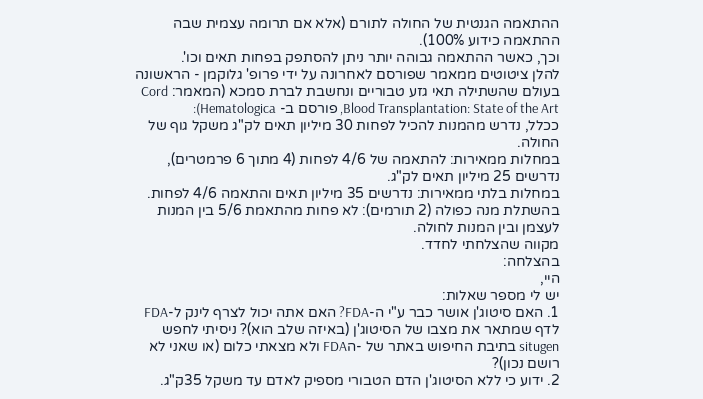ההתאמה הגנטית של החולה לתורם (אלא אם תרומה עצמית שבה ההתאמה כידוע 100%).
וכך, כאשר ההתאמה גבוהה יותר ניתן להסתפק בפחות תאים וכו'.
להלן ציטוטים ממאמר שפורסם לאחרונה על ידי פרופ' גלוקמן - הראשונה בעולם שהשתילה תאי גזע טבוריים ונחשבת לברת סמכא (המאמר: Cord Blood Transplantation: State of the Art, פורסם ב- Hematologica):
ככלל, נדרש מהמנות להכיל לפחות 30 מיליון תאים לק"ג משקל גוף של החולה.
במחלות ממאירות: להתאמה של 4/6 לפחות (4 מתוך 6 פרמטרים), נדרשים 25 מיליון תאים לק"ג.
במחלות בלתי ממאירות: נדרשים 35 מיליון תאים והתאמה 4/6 לפחות.
בהשתלת מנה כפולה (2 תורמים): לא פחות מהתאמת 5/6 בין המנות לעצמן ובין המנות לחולה.
מקווה שהצלחתי לחדד.
בהצלחה:
היי,
יש לי מספר שאלות:
1. האם סיטוג'ן אושר כבר ע"י ה-FDA? האם אתה יכול לצרף לינק ל-FDA לדף שמתאר את מצבו של הסיטוג'ן (באיזה שלב הוא)? ניסיתי לחפש situgen בתיבת החיפוש באתר של -הFDA ולא מצאתי כלום (או שאני לא רושם נכון)?
2. ידוע כי ללא הסיטוג'ן הדם הטבורי מספיק לאדם עד משקל 35ק"ג.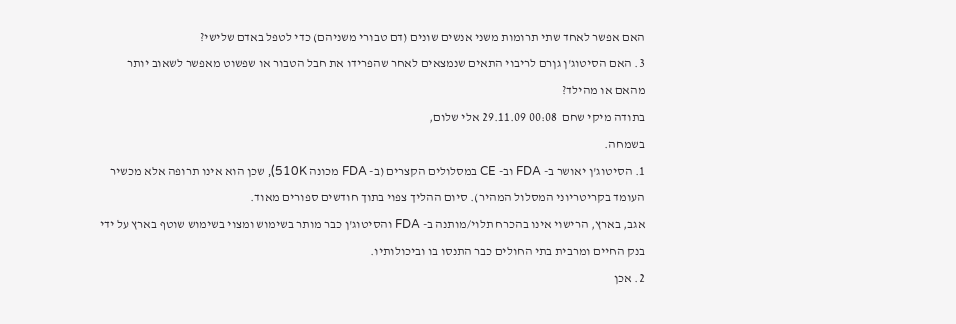האם אפשר לאחד שתי תרומות משני אנשים שונים (דם טבורי משניהם) כדי לטפל באדם שלישי?
3. האם הסיטוג'ן גןרם לריבוי התאים שנמצאים לאחר שהפרידו את חבל הטבור או שפשוט מאפשר לשאוב יותר מהאם או מהילד?
בתודה מיקי שחם  00:08 29.11.09 אלי שלום,
בשמחה.
1. הסיטוג'ן יאושר ב- FDA וב- CE במסלולים הקצרים (ב- FDA מכונה 510K), שכן הוא אינו תרופה אלא מכשיר העומד בקריטריוני המסלול המהיר). סיום ההליך צפוי בתוך חודשים ספורים מאוד.
אגב, בארץ, הרישוי אינו בהכרח תלוי/מותנה ב- FDA והסיטוג'ן כבר מותר בשימוש ומצוי בשימוש שוטף בארץ על ידי בנק החיים ומרבית בתי החולים כבר התנסו בו וביכולותיו.
2. אכן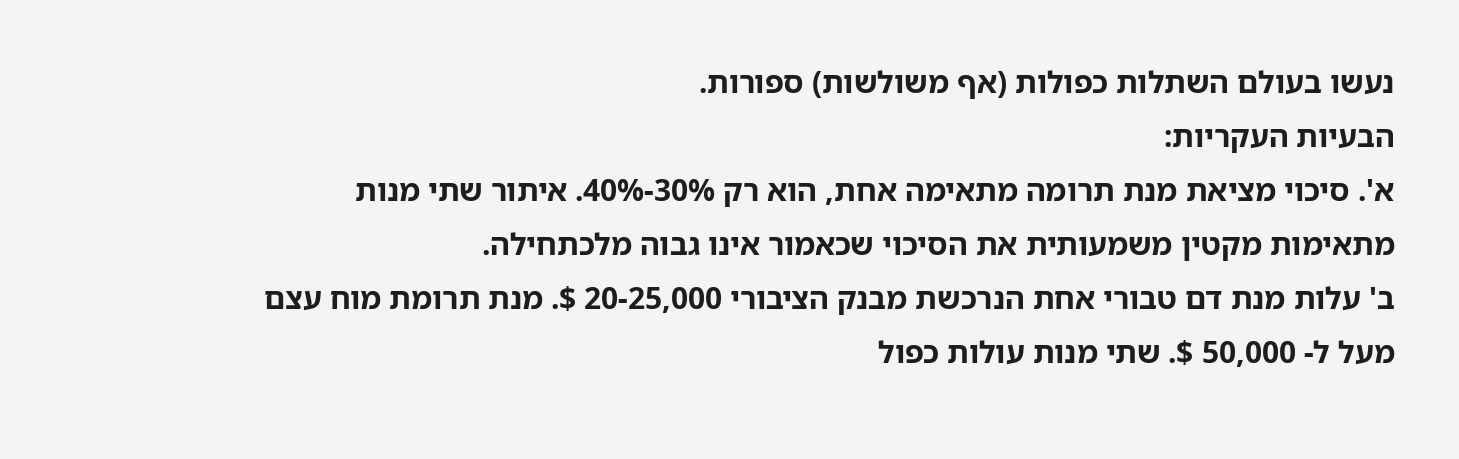נעשו בעולם השתלות כפולות (אף משולשות) ספורות.
הבעיות העקריות:
א'. סיכוי מציאת מנת תרומה מתאימה אחת, הוא רק 30%-40%. איתור שתי מנות מתאימות מקטין משמעותית את הסיכוי שכאמור אינו גבוה מלכתחילה.
ב' עלות מנת דם טבורי אחת הנרכשת מבנק הציבורי 20-25,000 $. מנת תרומת מוח עצם מעל ל- 50,000 $. שתי מנות עולות כפול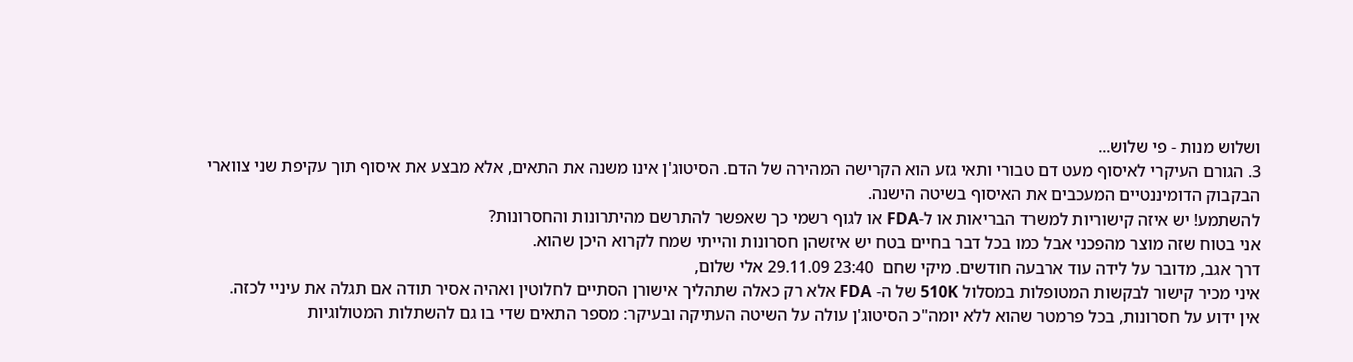ושלוש מנות - פי שלוש...
3. הגורם העיקרי לאיסוף מעט דם טבורי ותאי גזע הוא הקרישה המהירה של הדם. הסיטוג'ן אינו משנה את התאים, אלא מבצע את איסוף תוך עקיפת שני צווארי הבקבוק הדומיננטיים המעכבים את האיסוף בשיטה הישנה.
להשתמע! יש איזה קישוריות למשרד הבריאות או ל-FDA או לגוף רשמי כך שאפשר להתרשם מהיתרונות והחסרונות?
אני בטוח שזה מוצר מהפכני אבל כמו בכל דבר בחיים בטח יש איזשהן חסרונות והייתי שמח לקרוא היכן שהוא.
דרך אגב, מדובר על לידה עוד ארבעה חודשים. מיקי שחם  23:40 29.11.09 אלי שלום,
איני מכיר קישור לבקשות המטופלות במסלול 510K של ה- FDA אלא רק כאלה שתהליך אישורן הסתיים לחלוטין ואהיה אסיר תודה אם תגלה את עיניי לכזה.
אין ידוע על חסרונות, בכל פרמטר שהוא ללא יומה"כ הסיטוג'ן עולה על השיטה העתיקה ובעיקר: מספר התאים שדי בו גם להשתלות המטולוגיות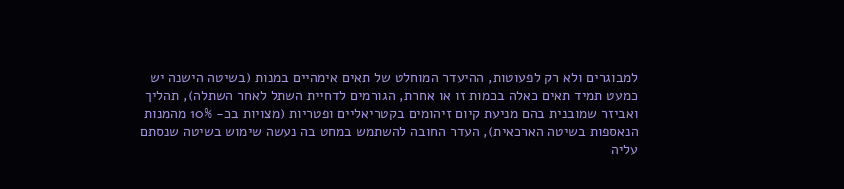למבוגרים ולא רק לפעוטות, ההיעדר המוחלט של תאים אימהיים במנות (בשיטה הישנה יש כמעט תמיד תאים כאלה בכמות זו או אחרת, הגורמים לדחיית השתל לאחר השתלה), תהליך ואביזר שמובנית בהם מניעת קיום זיהומים בקטריאליים ופטריות (מצויות בכ- 10% מהמנות הנאספות בשיטה הארכאית), העדר החובה להשתמש במחט בה נעשה שימוש בשיטה שנסתם עליה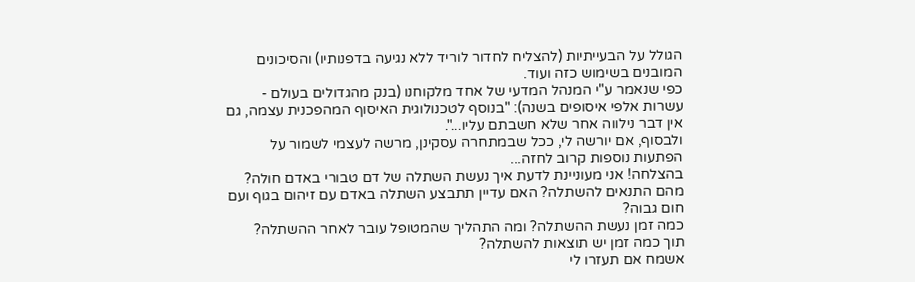הגולל על הבעייתיות (להצליח לחדור לוריד ללא נגיעה בדפנותיו) והסיכונים המובנים בשימוש כזה ועוד.
כפי שנאמר ע"י המנהל המדעי של אחד מלקוחנו (בנק מהגדולים בעולם - עשרות אלפי איסופים בשנה): "בנוסף לטכנולוגית האיסוף המהפכנית עצמה, גם אין דבר נילווה אחר שלא חשבתם עליו...".
ולבסוף, אם יורשה לי, ככל שבמתחרה עסקינן, מרשה לעצמי לשמור על הפתעות נוספות קרוב לחזה...
בהצלחה! אני מעוניינת לדעת איך נעשת השתלה של דם טבורי באדם חולה? מהם התנאים להשתלה? האם עדיין תתבצע השתלה באדם עם זיהום בגוף ועם חום גבוה?
כמה זמן נעשת ההשתלה? ומה התהליך שהמטופל עובר לאחר ההשתלה?
תוך כמה זמן יש תוצאות להשתלה?
אשמח אם תעזרו לי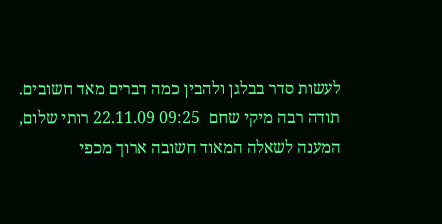לעשות סדר בבלגן ולהבין כמה דברים מאד חשובים.
תודה רבה מיקי שחם  09:25 22.11.09 רותי שלום,
המענה לשאלה המאוד חשובה ארוך מכפי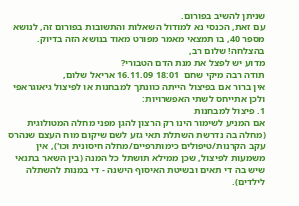שניתן להשיב בפורום.
עם זאת, הכנסי נא למודול השאלות והתשובות בפורום זה, לנושא מספר 40, בו תמצאי מאמר מפורט מאוד בנושא הזה בדיוק.
בהצלחה! שלום רב,
מדוע יש לפצל את מנת הדם הטבורי?
תודה רבה מיקי שחם  18:01 16.11.09 אריאל שלום,
אין ברור אם בפיצול הייתה כוונתך למבחנות או לפיצול גיאוגראפי ולכן אתייחס לשתי האפשרויות:
1. פיצול למבחנות
אם המניע לשימור הינו רק הרצון להגן מפני מחלה המטולוגית (מחלה בה נדרשת השתלת תאי גזע לשם שיקום מוח העצם שנהרס עקב הקרנות/טיפולים כימותרפיים/מחלה חיסונית וכו'), אין משמעות לפיצול, שכן ממילא תושתל כל המנה (בין השאר בתנאי שיש בה די תאים ובשיטת האיסוף הישנה - די במנות להשתלה לילדים).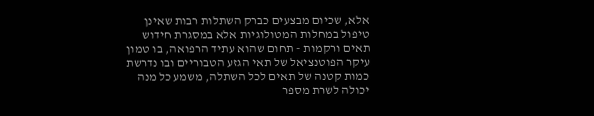אלא, שכיום מבצעים כברק השתלות רבות שאינן טיפול במחלות המטולוגיות אלא במסגרת חידוש תאים ורקמות - תחום שהוא עתיד הרפואה, בו טמון עיקר הפוטנציאל של תאי הגזע הטבוריים ובו נדרשת כמות קטנה של תאים לכל השתלה, משמע כל מנה יכולה לשרת מספר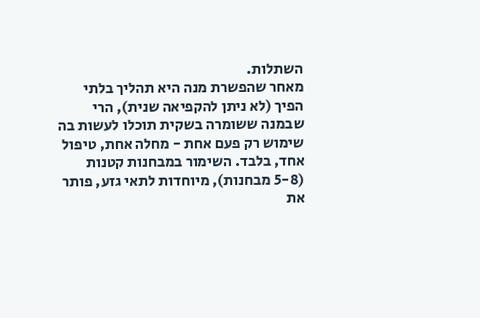השתלות.
מאחר שהפשרת מנה היא תהליך בלתי הפיך (לא ניתן להקפיאה שנית), הרי שבמנה ששומרה בשקית תוכלו לעשות בה שימוש רק פעם אחת - מחלה אחת, טיפול אחד, בלבד. השימור במבחנות קטנות (5-8 מבחנות), מיוחדות לתאי גזע, פותר את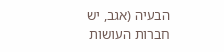הבעיה (אגב, יש חברות העושות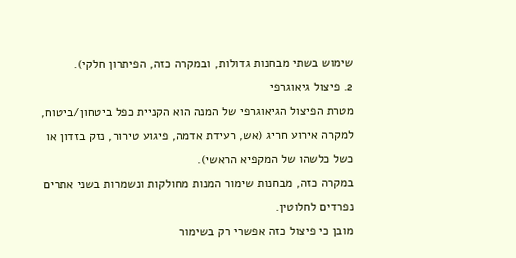שימוש בשתי מבחנות גדולות, ובמקרה כזה, הפיתרון חלקי).
2. פיצול גיאוגרפי
מטרת הפיצול הגיאוגרפי של המנה הוא הקניית כפל ביטחון/ביטוח, למקרה אירוע חריג (אש, רעידת אדמה, פיגוע טירור, נזק בזדון או כשל כלשהו של המקפיא הראשי).
במקרה כזה, מבחנות שימור המנות מחולקות ונשמרות בשני אתרים נפרדים לחלוטין.
מובן כי פיצול כזה אפשרי רק בשימור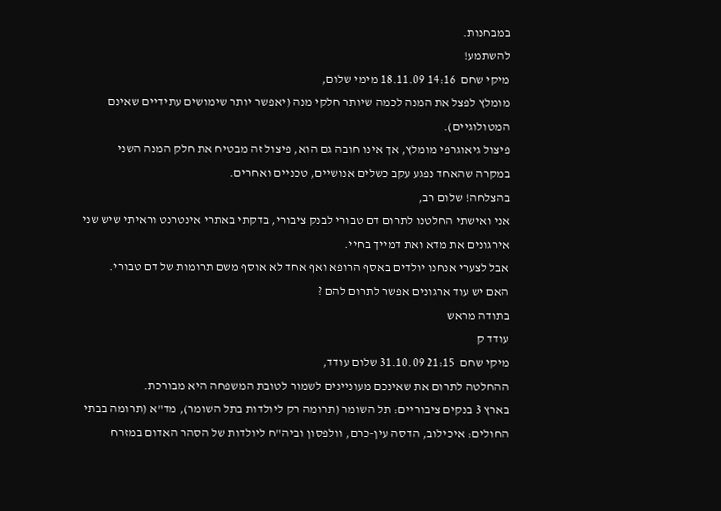במבחנות.
להשתמע!
מיקי שחם  14:16 18.11.09 מימי שלום,
מומלץ לפצל את המנה לכמה שיותר חלקי מנה (יאפשר יותר שימושים עתידיים שאינם המטולוגיים).
פיצול גיאוגרפי מומלץ, אך אינו חובה גם הוא, פיצול זה מבטיח את חלק המנה השני במקרה שהאחד נפגע עקב כשלים אנושיים, טכניים ואחרים.
בהצלחה! שלום רב,
אני ואישתי החלטנו לתרום דם טבורי לבנק ציבורי, בדקתי באתרי אינטרנט וראיתי שיש שני אירגונים את מדא ואת דמייך בחיי.
אבל לצערי אנחנו יולדים באסף הרופא ואף אחד לא אוסף משם תרומות של דם טבורי.
האם יש עוד ארגונים אפשר לתרום להם ?
בתודה מראש
עודד ק
מיקי שחם  21:15 31.10.09 שלום עודד,
ההחלטה לתרום את שאינכם מעוניינים לשמור לטובת המשפחה היא מבורכת.
בארץ 3 בנקים ציבוריים: תל השומר (תרומה רק ליולדות בתל השומר), מד"א (תרומה בבתי החולים: איכילוב, הדסה עין-כרם, וולפסון וביה"ח ליולדות של הסהר האדום במזרח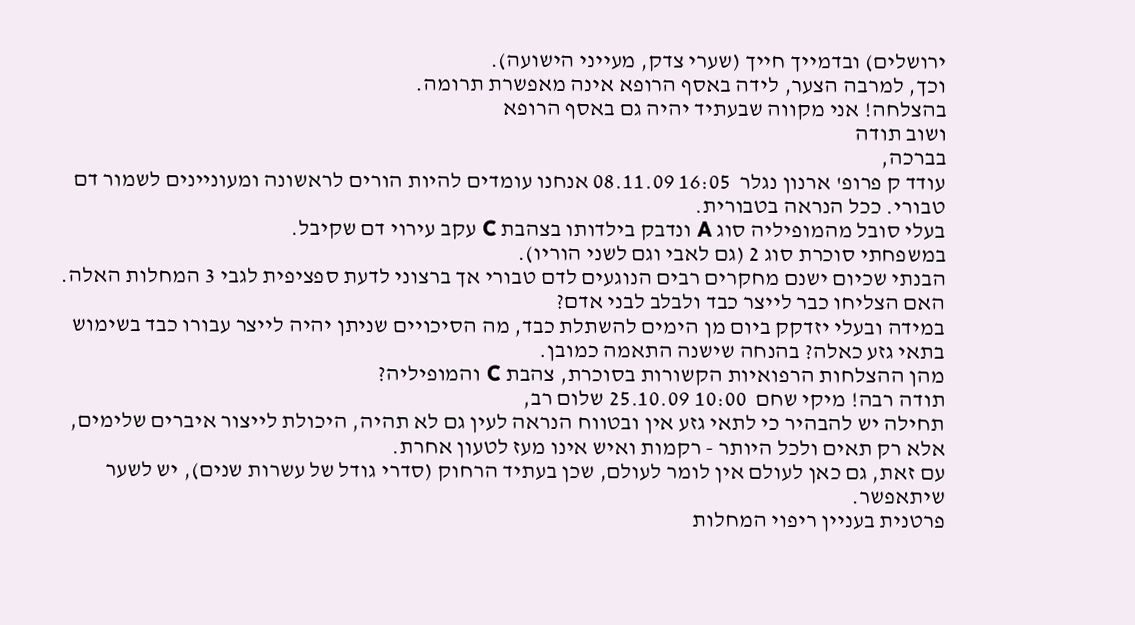ירושלים) ובדמייך חייך (שערי צדק, מעייני הישועה).
וכך, למרבה הצער, לידה באסף הרופא אינה מאפשרת תרומה.
בהצלחה! אני מקווה שבעתיד יהיה גם באסף הרופא
ושוב תודה
בברכה,
עודד ק פרופ' ארנון נגלר  16:05 08.11.09 אנחנו עומדים להיות הורים לראשונה ומעוניינים לשמור דם טבורי. ככל הנראה בטבורית.
בעלי סובל מהמופיליה סוג A ונדבק בילדותו בצהבת C עקב עירוי דם שקיבל.
במשפחתי סוכרת סוג 2 (גם לאבי וגם לשני הוריו).
הבנתי שכיום ישנם מחקרים רבים הנוגעים לדם טבורי אך ברצוני לדעת ספציפית לגבי 3 המחלות האלה.
האם הצליחו כבר לייצר כבד ולבלב לבני אדם?
במידה ובעלי יזדקק ביום מן הימים להשתלת כבד, מה הסיכויים שניתן יהיה לייצר עבורו כבד בשימוש בתאי גזע כאלה? בהנחה שישנה התאמה כמובן.
מהן ההצלחות הרפואיות הקשורות בסוכרת, צהבת C והמופיליה?
תודה רבה! מיקי שחם  10:00 25.10.09 שלום רב,
תחילה יש להבהיר כי לתאי גזע אין ובטווח הנראה לעין גם לא תהיה, היכולת לייצור איברים שלימים, אלא רק תאים ולכל היותר - רקמות ואיש אינו מעז לטעון אחרת.
עם זאת, גם כאן לעולם אין לומר לעולם, שכן בעתיד הרחוק (סדרי גודל של עשרות שנים), יש לשער שיתאפשר.
פרטנית בעניין ריפוי המחלות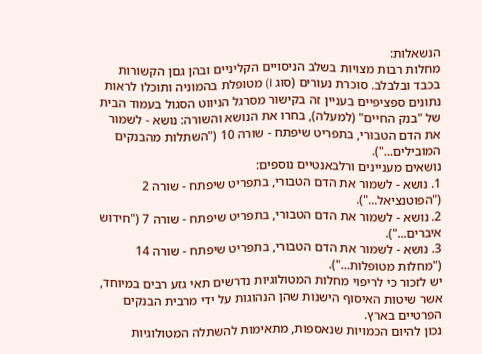הנשאלות:
מחלות רבות מצויות בשלב הניסויים הקליניים ובהן גםן הקשורות בכבד ובלבלב. סוכרת נעורים (סוג I) מטופלת בהמוניה ותוכלו לראות נתונים ספציפיים בעניין זה בקישור מסרגל הניווט הסגול בעמוד הבית של "בנק החיים" (למעלה), בחרו את הנושא והשורה: נושא - לשמור את הדם הטבורי, בתפריט שיפתח - שורה 10 ("השתלות מהבנקים המובילים...").
נושאים מעניינים ורלבאנטיים נוספים:
1. נושא - לשמור את הדם הטבורי, בתפריט שיפתח - שורה 2 ("הפוטנציאל...").
2. נושא - לשמור את הדם הטבורי, בתפריט שיפתח - שורה 7 ("חידוש איברים...").
3. נושא - לשמור את הדם הטבורי, בתפריט שיפתח - שורה 14 ("מחלות מטופלות...").
יש לזכור כי לריפוי מחלות המטולוגיות נדרשים תאי גזע רבים במיוחד, אשר שיטות האיסוף הישנות שהן הנהוגות על ידי מרבית הבנקים הפרטיים בארץ.
נכון להיום הכמויות שנאספות, מתאימות להשתלה המטולוגיות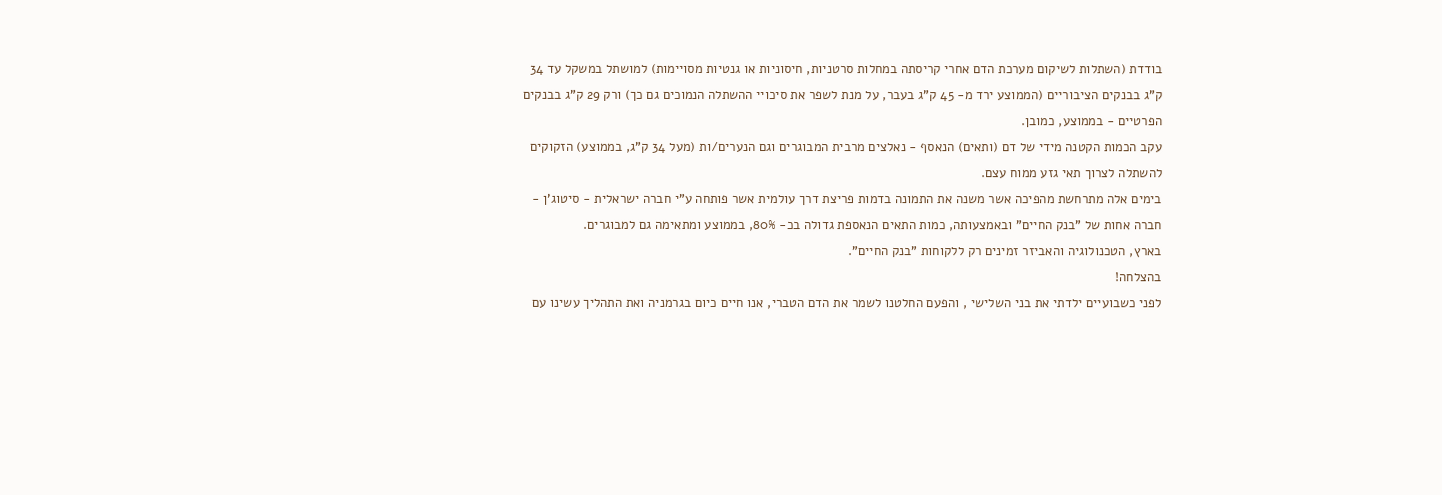בודדת (השתלות לשיקום מערכת הדם אחרי קריסתה במחלות סרטניות, חיסוניות או גנטיות מסויימות) למושתל במשקל עד 34 ק"ג בבנקים הציבוריים (הממוצע ירד מ- 45 ק"ג בעבר, על מנת לשפר את סיכויי ההשתלה הנמוכים גם כך) ורק 29 ק"ג בבנקים הפרטיים - בממוצע, כמובן.
עקב הכמות הקטנה מידי של דם (ותאים) הנאסף - נאלצים מרבית המבוגרים וגם הנערים/ות (מעל 34 ק"ג, בממוצע) הזקוקים להשתלה לצרוך תאי גזע ממוח עצם.
בימים אלה מתרחשת מהפיכה אשר משנה את התמונה בדמות פריצת דרך עולמית אשר פותחה ע"י חברה ישראלית - סיטוג'ן - חברה אחות של "בנק החיים" ובאמצעותה, כמות התאים הנאספת גדולה בכ- 80%, בממוצע ומתאימה גם למבוגרים.
בארץ, הטכנולוגיה והאביזר זמינים רק ללקוחות "בנק החיים".
בהצלחה!
לפני כשבועיים ילדתי את בני השלישי , והפעם החלטנו לשמר את הדם הטברי, אנו חיים כיום בגרמניה ואת התהליך עשינו עם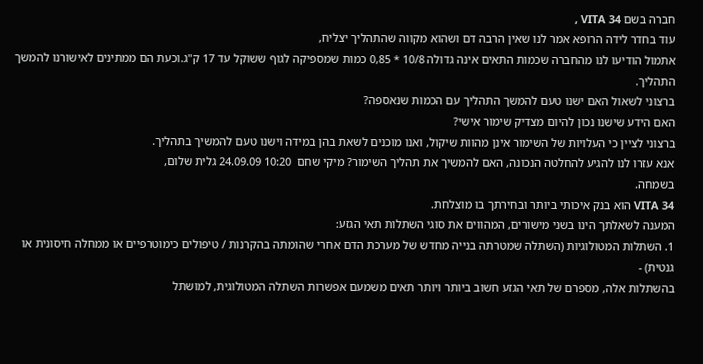חברה בשם VITA 34 ,
עוד בחדר לידה הרופא אמר לנו שאין הרבה דם ושהוא מקווה שהתהליך יצליח,
אתמול הודיעו לנו מהחברה שכמות התאים אינה גדולה 10/8 * 0,85 כמות שמספיקה לגוף ששוקל עד 17 ק"ג.וכעת הם ממתינים לאישורנו להמשך התהליך.
ברצוני לשאול האם ישנו טעם להמשך התהליך עם הכמות שנאספה?
האם הידע שישנו נכון להיום מצדיק שימור אישי?
ברצוני לציין כי העלויות של השימור אינן מהוות שיקול, ואנו מוכנים לשאת בהן במידה וישנו טעם להמשיך בתהליך.
אנא עזרו לנו להגיע להחלטה הנכונה, האם להמשיך את תהליך השימור? מיקי שחם  10:20 24.09.09 גלית שלום,
בשמחה.
VITA 34 הוא בנק איכותי ביותר ובחירתך בו מוצלחת.
המענה לשאלתך הינו בשני מישורים, המהווים את סוגי השתלות תאי הגזע:
1. השתלות המטולוגיות (השתלה שמטרתה בנייה מחדש של מערכת הדם אחרי שהומתה בהקרנות / טיפולים כימוטרפיים או ממחלה חיסונית או גנטית) -
בהשתלות אלה, מספרם של תאי הגזע חשוב ביותר ויותר תאים משמעם אפשרות השתלה המטולוגית, למושתל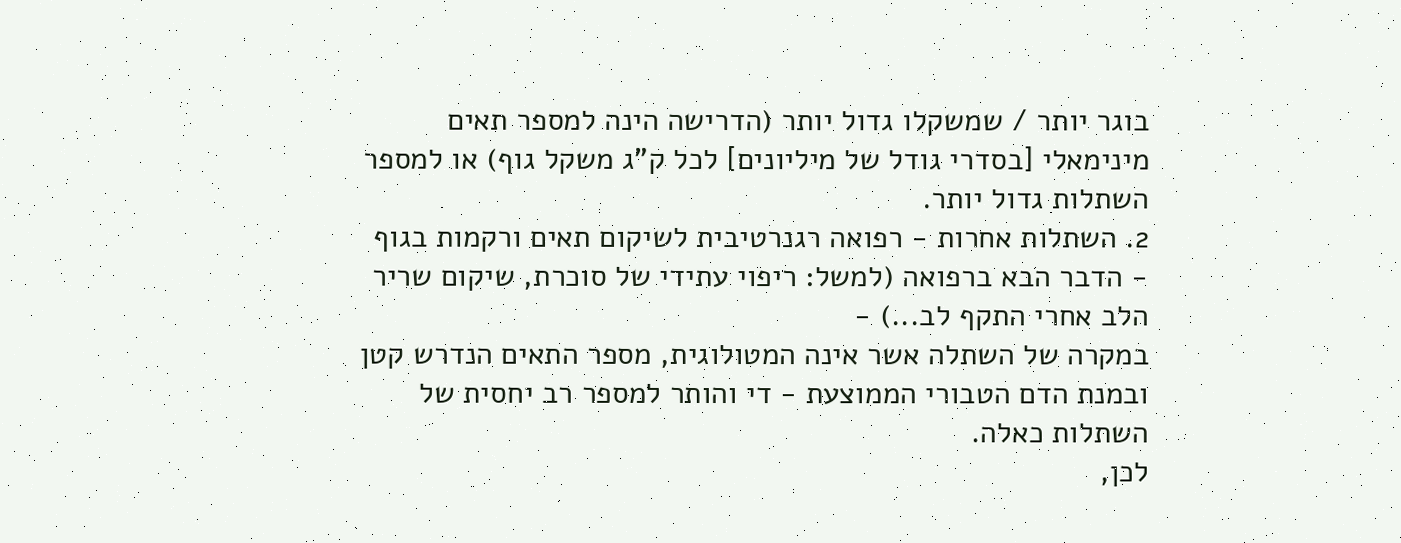בוגר יותר / שמשקלו גדול יותר (הדרישה הינה למספר תאים מינימאלי [בסדרי גודל של מיליונים] לכל ק"ג משקל גוף) או למספר השתלות גדול יותר.
2. השתלות אחרות - רפואה רגנרטיבית לשיקום תאים ורקמות בגוף - הדבר הבא ברפואה (למשל: ריפוי עתידי של סוכרת, שיקום שריר הלב אחרי התקף לב...) -
במקרה של השתלה אשר אינה המטולוגית, מספר התאים הנדרש קטן ובמנת הדם הטבורי הממוצעת - די והותר למספר רב יחסית של השתלות כאלה.
לכן,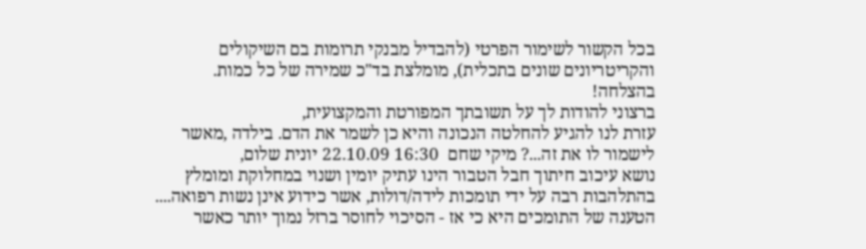בכל הקשור לשימור הפרטי (להבדיל מבנקי תרומות בם השיקולים והקריטריונים שונים בתכלית), מומלצת בד"כ שמירה של כל כמות.
בהצלחה!
ברצוני להודות לך על תשובתך המפורטת והמקצועית,
עזרת לנו להגיע להחלטה הנכונה והיא כן לשמר את הדם. בילדה ,מאשר לישמור לו את זה...? מיקי שחם  16:30 22.10.09 יונית שלום,
נושא עיכוב חיתוך חבל הטבור הינו עתיק יומין ושנוי במחלוקת ומומלץ בהתלהבות רבה על ידי תומכות לידה/דולות, אשר כידוע אינן נשות רפואה....
הטענה של התומכים היא כי אז - הסיכוי לחוסר ברזל נמוך יותר כאשר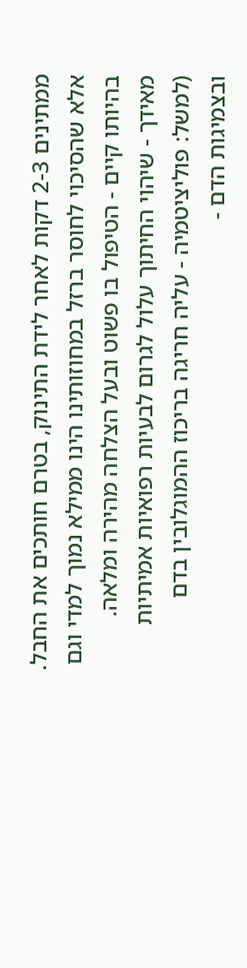ממתינים 2-3 דקות לאחר לידת התינוק, בטרם חותכים את החבל.
אלא שהסיכוי לחוסר ברזל במחוזותינו הינו ממילא נמוך למדי וגם בהיותו קיים - הטיפול בו פשוט ובעל הצלחה מהירה ומלאה.
מאידך - שיהוי החיתוך עלול לגרום לבעיות רפואיות אמיתיות (למשל: פוליציטמיה - עליה חריגה בריכוז ההמוגלובין בדם ובצמיגות הדם -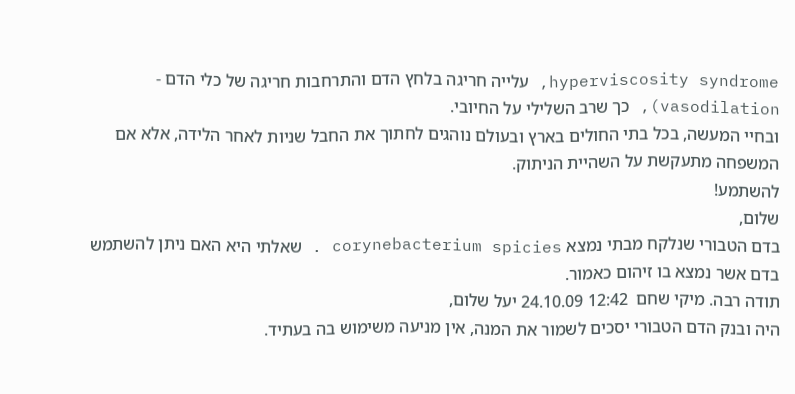hyperviscosity syndrome, עלייה חריגה בלחץ הדם והתרחבות חריגה של כלי הדם - vasodilation), כך שרב השלילי על החיובי.
ובחיי המעשה, בכל בתי החולים בארץ ובעולם נוהגים לחתוך את החבל שניות לאחר הלידה, אלא אם המשפחה מתעקשת על השהיית הניתוק.
להשתמע!
שלום,
בדם הטבורי שנלקח מבתי נמצא corynebacterium spicies . שאלתי היא האם ניתן להשתמש בדם אשר נמצא בו זיהום כאמור.
תודה רבה. מיקי שחם  12:42 24.10.09 יעל שלום,
היה ובנק הדם הטבורי יסכים לשמור את המנה, אין מניעה משימוש בה בעתיד.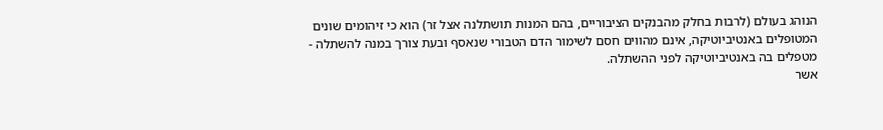הנוהג בעולם (לרבות בחלק מהבנקים הציבוריים, בהם המנות תושתלנה אצל זר) הוא כי זיהומים שונים המטופלים באנטיביוטיקה, אינם מהווים חסם לשימור הדם הטבורי שנאסף ובעת צורך במנה להשתלה - מטפלים בה באנטיביוטיקה לפני ההשתלה.
אשר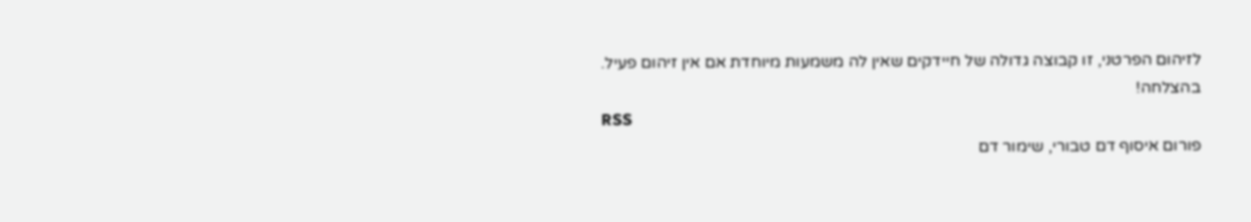לזיהום הפרטני, זו קבוצה גדולה של חיידקים שאין לה משמעות מיוחדת אם אין זיהום פעיל.
בהצלחה!
RSS
פורום איסוף דם טבורי, שימור דם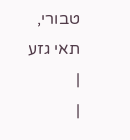טבורי, תאי גזע
|
|